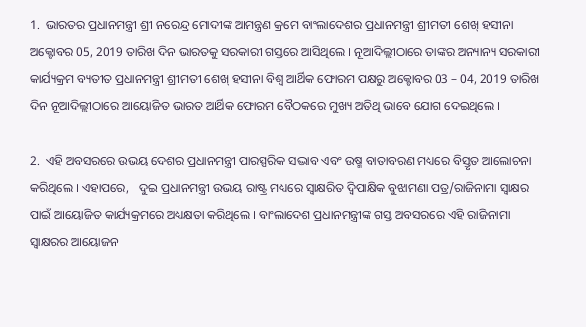1.  ଭାରତର ପ୍ରଧାନମନ୍ତ୍ରୀ ଶ୍ରୀ ନରେନ୍ଦ୍ର ମୋଦୀଙ୍କ ଆମନ୍ତ୍ରଣ କ୍ରମେ ବାଂଲାଦେଶର ପ୍ରଧାନମନ୍ତ୍ରୀ ଶ୍ରୀମତୀ ଶେଖ୍‌ ହସୀନା ଅକ୍ଟୋବର 05, 2019 ତାରିଖ ଦିନ ଭାରତକୁ ସରକାରୀ ଗସ୍ତରେ ଆସିଥିଲେ । ନୂଆଦିଲ୍ଲୀଠାରେ ତାଙ୍କର ଅନ୍ୟାନ୍ୟ ସରକାରୀ କାର୍ଯ୍ୟକ୍ରମ ବ୍ୟତୀତ ପ୍ରଧାନମନ୍ତ୍ରୀ ଶ୍ରୀମତୀ ଶେଖ୍‌ ହସୀନା ବିଶ୍ୱ ଆର୍ଥିକ ଫୋରମ ପକ୍ଷରୁ ଅକ୍ଟୋବର 03 – 04, 2019 ତାରିଖ ଦିନ ନୂଆଦିଲ୍ଲୀଠାରେ ଆୟୋଜିତ ଭାରତ ଆର୍ଥିକ ଫୋରମ ବୈଠକରେ ମୁଖ୍ୟ ଅତିଥି ଭାବେ ଯୋଗ ଦେଇଥିଲେ ।

2.  ଏହି ଅବସରରେ ଉଭୟ ଦେଶର ପ୍ରଧାନମନ୍ତ୍ରୀ ପାରସ୍ପରିକ ସଦ୍ଭାବ ଏବଂ ଉଷ୍ମ ବାତାବରଣ ମଧ୍ୟରେ ବିସ୍ତୃତ ଆଲୋଚନା କରିଥିଲେ । ଏହାପରେ,   ଦୁଇ ପ୍ରଧାନମନ୍ତ୍ରୀ ଉଭୟ ରାଷ୍ଟ୍ର ମଧ୍ୟରେ ସ୍ୱାକ୍ଷରିତ ଦ୍ୱିପାକ୍ଷିକ ବୁଝାମଣା ପତ୍ର/ରାଜିନାମା ସ୍ୱାକ୍ଷର ପାଇଁ ଆୟୋଜିତ କାର୍ଯ୍ୟକ୍ରମରେ ଅଧ୍ୟକ୍ଷତା କରିଥିଲେ । ବାଂଲାଦେଶ ପ୍ରଧାନମନ୍ତ୍ରୀଙ୍କ ଗସ୍ତ ଅବସରରେ ଏହି ରାଜିନାମା ସ୍ୱାକ୍ଷରର ଆୟୋଜନ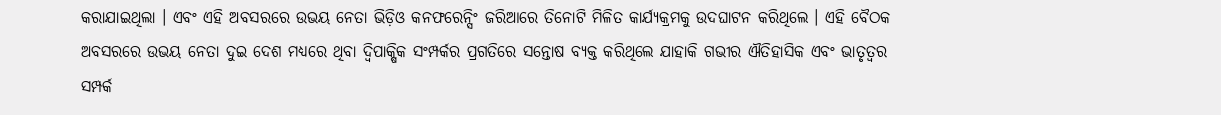କରାଯାଇଥିଲା । ଏବଂ ଏହି ଅବସରରେ ଉଭୟ ନେତା ଭିଡ଼ିଓ କନଫରେନ୍ସିଂ ଜରିଆରେ ତିନୋଟି ମିଳିତ କାର୍ଯ୍ୟକ୍ରମକୁ ଉଦଘାଟନ କରିଥିଲେ । ଏହି ବୈଠକ ଅବସରରେ ଉଭୟ ନେତା ଦୁଇ ଦେଶ ମଧ୍ୟରେ ଥିବା ଦ୍ୱିପାକ୍ଷିକ ସଂମ୍ପର୍କର ପ୍ରଗତିରେ ସନ୍ତୋଷ ବ୍ୟକ୍ତ କରିଥିଲେ ଯାହାକି ଗଭୀର ଐତିହାସିକ ଏବଂ ଭାତୃତ୍ୱର ସମ୍ପର୍କ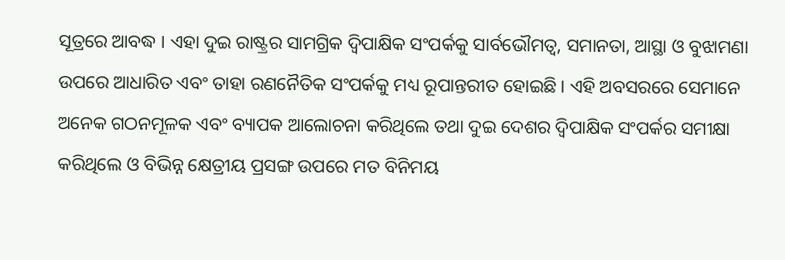ସୂତ୍ରରେ ଆବଦ୍ଧ । ଏହା ଦୁଇ ରାଷ୍ଟ୍ରର ସାମଗ୍ରିକ ଦ୍ୱିପାକ୍ଷିକ ସଂପର୍କକୁ ସାର୍ବଭୌମତ୍ୱ, ସମାନତା, ଆସ୍ଥା ଓ ବୁଝାମଣା ଉପରେ ଆଧାରିତ ଏବଂ ତାହା ରଣନୈତିକ ସଂପର୍କକୁ ମଧ୍ୟ ରୂପାନ୍ତରୀତ ହୋଇଛି । ଏହି ଅବସରରେ ସେମାନେ ଅନେକ ଗଠନମୂଳକ ଏବଂ ବ୍ୟାପକ ଆଲୋଚନା କରିଥିଲେ ତଥା ଦୁଇ ଦେଶର ଦ୍ୱିପାକ୍ଷିକ ସଂପର୍କର ସମୀକ୍ଷା କରିଥିଲେ ଓ ବିଭିନ୍ନ କ୍ଷେତ୍ରୀୟ ପ୍ରସଙ୍ଗ ଉପରେ ମତ ବିନିମୟ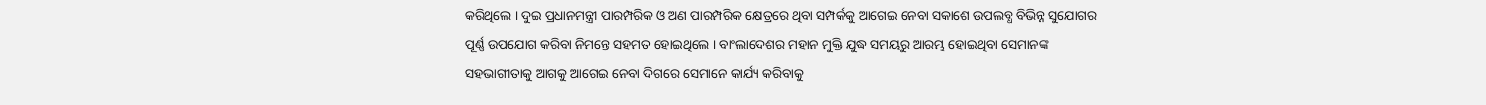କରିଥିଲେ । ଦୁଇ ପ୍ରଧାନମନ୍ତ୍ରୀ ପାରମ୍ପରିକ ଓ ଅଣ ପାରମ୍ପରିକ କ୍ଷେତ୍ରରେ ଥିବା ସମ୍ପର୍କକୁ ଆଗେଇ ନେବା ସକାଶେ ଉପଲବ୍ଧ ବିଭିନ୍ନ ସୁଯୋଗର ପୂର୍ଣ୍ଣ ଉପଯୋଗ କରିବା ନିମନ୍ତେ ସହମତ ହୋଇଥିଲେ । ବାଂଲାଦେଶର ମହାନ ମୁକ୍ତି ଯୁଦ୍ଧ ସମୟରୁ ଆରମ୍ଭ ହୋଇଥିବା ସେମାନଙ୍କ ସହଭାଗୀତାକୁ ଆଗକୁ ଆଗେଇ ନେବା ଦିଗରେ ସେମାନେ କାର୍ଯ୍ୟ କରିବାକୁ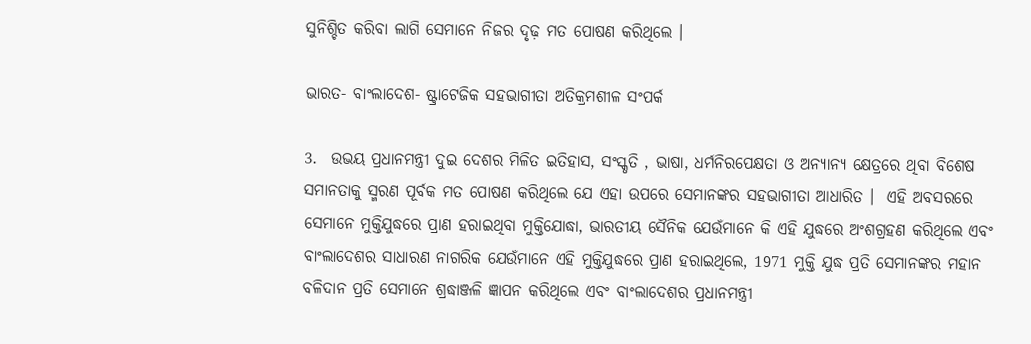ସୁନିଶ୍ଚିତ କରିବା ଲାଗି ସେମାନେ ନିଜର ଦୃଢ଼ ମତ ପୋଷଣ କରିଥିଲେ ।

ଭାରତ- ବାଂଲାଦେଶ- ଷ୍ଟ୍ରାଟେଜିକ ସହଭାଗୀତା ଅତିକ୍ରମଶୀଳ ସଂପର୍କ

3.  ଉଭୟ ପ୍ରଧାନମନ୍ତ୍ରୀ ଦୁଇ ଦେଶର ମିଳିତ ଇତିହାସ, ସଂସ୍କୃତି , ଭାଷା, ଧର୍ମନିରପେକ୍ଷତା ଓ ଅନ୍ୟାନ୍ୟ କ୍ଷେତ୍ରରେ ଥିବା ବିଶେଷ ସମାନତାକୁ ସ୍ମରଣ ପୂର୍ବକ ମତ ପୋଷଣ କରିଥିଲେ ଯେ ଏହା ଉପରେ ସେମାନଙ୍କର ସହଭାଗୀତା ଆଧାରିତ ।  ଏହି ଅବସରରେ ସେମାନେ ମୁକ୍ତିଯୁଦ୍ଧରେ ପ୍ରାଣ ହରାଇଥିବା ମୁକ୍ତିଯୋଦ୍ଧା, ଭାରତୀୟ ସୈନିକ ଯେଉଁମାନେ କି ଏହି ଯୁଦ୍ଧରେ ଅଂଶଗ୍ରହଣ କରିଥିଲେ ଏବଂ ବାଂଲାଦେଶର ସାଧାରଣ ନାଗରିକ ଯେଉଁମାନେ ଏହି ମୁକ୍ତିଯୁଦ୍ଧରେ ପ୍ରାଣ ହରାଇଥିଲେ, 1971 ମୁକ୍ତି ଯୁଦ୍ଧ ପ୍ରତି ସେମାନଙ୍କର ମହାନ ବଳିଦାନ ପ୍ରତି ସେମାନେ ଶ୍ରଦ୍ଧାଞ୍ଜଳି ଜ୍ଞାପନ କରିଥିଲେ ଏବଂ ବାଂଲାଦେଶର ପ୍ରଧାନମନ୍ତ୍ରୀ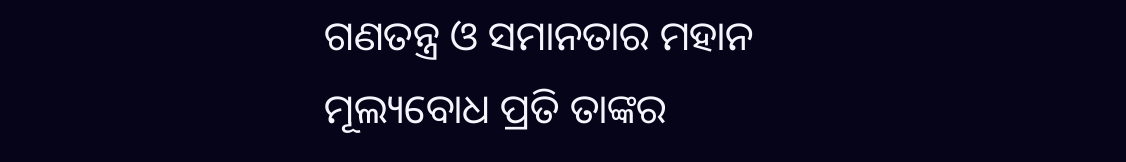ଗଣତନ୍ତ୍ର ଓ ସମାନତାର ମହାନ ମୂଲ୍ୟବୋଧ ପ୍ରତି ତାଙ୍କର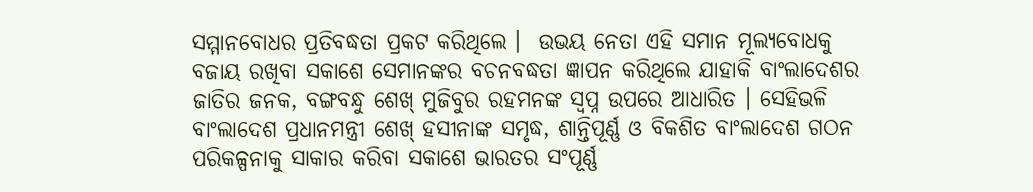ସମ୍ମାନବୋଧର ପ୍ରତିବଦ୍ଧତା ପ୍ରକଟ କରିଥିଲେ ।  ଉଭୟ ନେତା ଏହି ସମାନ ମୂଲ୍ୟବୋଧକୁ ବଜାୟ ରଖିବା ସକାଶେ ସେମାନଙ୍କର ବଚନବଦ୍ଧତା ଜ୍ଞାପନ କରିଥିଲେ ଯାହାକି ବାଂଲାଦେଶର ଜାତିର ଜନକ, ବଙ୍ଗବନ୍ଧୁ ଶେଖ୍‌ ମୁଜିବୁର ରହମନଙ୍କ ସ୍ୱପ୍ନ ଉପରେ ଆଧାରିତ । ସେହିଭଳି ବାଂଲାଦେଶ ପ୍ରଧାନମନ୍ତ୍ରୀ ଶେଖ୍‌ ହସୀନାଙ୍କ ସମୃଦ୍ଧ, ଶାନ୍ତିପୂର୍ଣ୍ଣ ଓ ବିକଶିତ ବାଂଲାଦେଶ ଗଠନ ପରିକଳ୍ପନାକୁ ସାକାର କରିବା ସକାଶେ ଭାରତର ସଂପୂର୍ଣ୍ଣ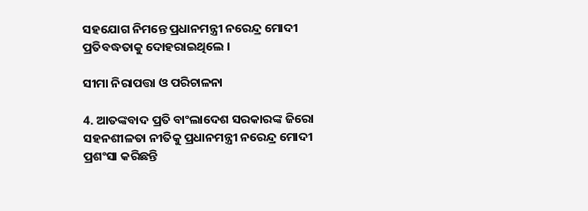ସହଯୋଗ ନିମନ୍ତେ ପ୍ରଧାନମନ୍ତ୍ରୀ ନରେନ୍ଦ୍ର ମୋଦୀ ପ୍ରତିବଦ୍ଧତାକୁ ଦୋହରାଇଥିଲେ ।

ସୀମା ନିରାପତ୍ତା ଓ ପରିଚାଳନା

4. ଆତଙ୍କବାଦ ପ୍ରତି ବାଂଲାଦେଶ ସରକାରଙ୍କ ଜିରୋ ସହନଶୀଳତା ନୀତିକୁ ପ୍ରଧାନମନ୍ତ୍ରୀ ନରେନ୍ଦ୍ର ମୋଦୀ ପ୍ରଶଂସା କରିଛନ୍ତି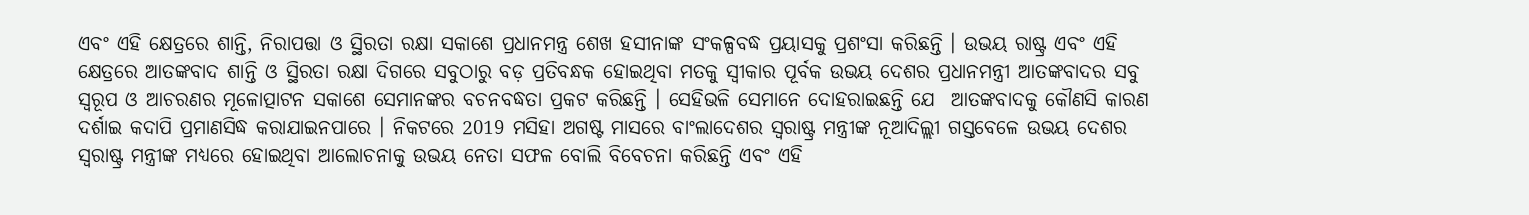ଏବଂ ଏହି କ୍ଷେତ୍ରରେ ଶାନ୍ତି, ନିରାପତ୍ତା ଓ ସ୍ଥିରତା ରକ୍ଷା ସକାଶେ ପ୍ରଧାନମନ୍ତ୍ର ଶେଖ ହସୀନାଙ୍କ ସଂକଳ୍ପବଦ୍ଧ ପ୍ରୟାସକୁ ପ୍ରଶଂସା କରିଛନ୍ତି । ଉଭୟ ରାଷ୍ଟ୍ର ଏବଂ ଏହି କ୍ଷେତ୍ରରେ ଆତଙ୍କବାଦ ଶାନ୍ତି ଓ ସ୍ଥିରତା ରକ୍ଷା ଦିଗରେ ସବୁଠାରୁ ବଡ଼ ପ୍ରତିବନ୍ଧକ ହୋଇଥିବା ମତକୁ ସ୍ୱୀକାର ପୂର୍ବକ ଉଭୟ ଦେଶର ପ୍ରଧାନମନ୍ତ୍ରୀ ଆତଙ୍କବାଦର ସବୁ ସ୍ୱରୂପ ଓ ଆଚରଣର ମୂଳୋତ୍ପାଟନ ସକାଶେ ସେମାନଙ୍କର ବଚନବଦ୍ଧତା ପ୍ରକଟ କରିଛନ୍ତି । ସେହିଭଳି ସେମାନେ ଦୋହରାଇଛନ୍ତି ଯେ  ଆତଙ୍କବାଦକୁ କୌଣସି କାରଣ ଦର୍ଶାଇ କଦାପି ପ୍ରମାଣସିଦ୍ଧ କରାଯାଇନପାରେ । ନିକଟରେ 2019 ମସିହା ଅଗଷ୍ଟ ମାସରେ ବାଂଲାଦେଶର ସ୍ୱରାଷ୍ଟ୍ର ମନ୍ତ୍ରୀଙ୍କ ନୂଆଦିଲ୍ଲୀ ଗସ୍ତବେଳେ ଉଭୟ ଦେଶର ସ୍ୱରାଷ୍ଟ୍ର ମନ୍ତ୍ରୀଙ୍କ ମଧ୍ୟରେ ହୋଇଥିବା ଆଲୋଚନାକୁ ଉଭୟ ନେତା ସଫଳ ବୋଲି ବିବେଚନା କରିଛନ୍ତି ଏବଂ ଏହି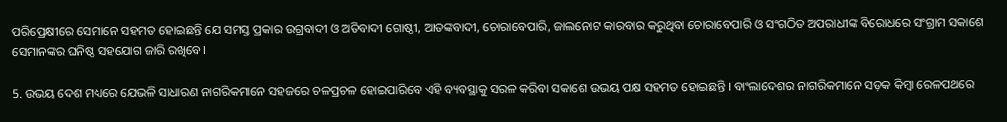ପରିପ୍ରେକ୍ଷୀରେ ସେମାନେ ସହମତ ହୋଇଛନ୍ତି ଯେ ସମସ୍ତ ପ୍ରକାର ଉଗ୍ରବାଦୀ ଓ ଅତିବାଦୀ ଗୋଷ୍ଠୀ, ଆତଙ୍କବାଦୀ, ଚୋରାବେପାରି, ଜାଲନୋଟ କାରବାର କରୁଥିବା ଚୋରାବେପାରି ଓ ସଂଗଠିତ ଅପରାଧୀଙ୍କ ବିରୋଧରେ ସଂଗ୍ରାମ ସକାଶେ ସେମାନଙ୍କର ଘନିଷ୍ଠ ସହଯୋଗ ଜାରି ରଖିବେ।

5. ଉଭୟ ଦେଶ ମଧ୍ୟରେ ଯେଭଳି ସାଧାରଣ ନାଗରିକମାନେ ସହଜରେ ଚଳପ୍ରଚଳ ହୋଇପାରିବେ ଏହି ବ୍ୟବସ୍ଥାକୁ ସରଳ କରିବା ସକାଶେ ଉଭୟ ପକ୍ଷ ସହମତ ହୋଇଛନ୍ତି । ବାଂଲାଦେଶର ନାଗରିକମାନେ ସଡ଼କ କିମ୍ବା ରେଳପଥରେ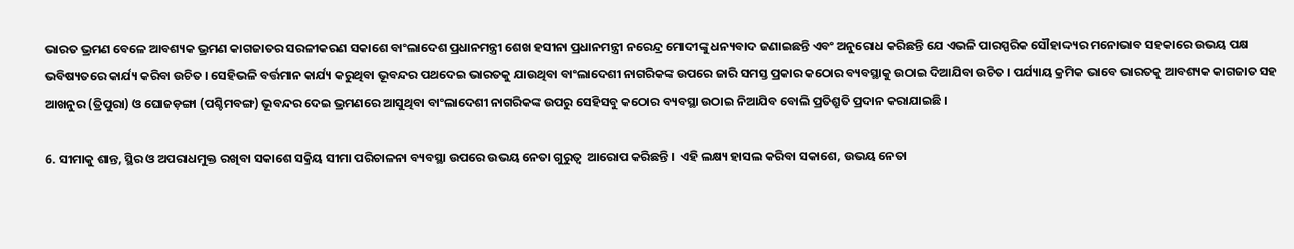ଭାରତ ଭ୍ରମଣ ବେଳେ ଆବଶ୍ୟକ ଭ୍ରମଣ କାଗଜାତର ସରଳୀକରଣ ସକାଶେ ବାଂଲାଦେଶ ପ୍ରଧାନମନ୍ତ୍ରୀ ଶେଖ ହସୀନା ପ୍ରଧାନମନ୍ତ୍ରୀ ନରେନ୍ଦ୍ର ମୋଦୀଙ୍କୁ ଧନ୍ୟବାଦ ଜଣାଇଛନ୍ତି ଏବଂ ଅନୁରୋଧ କରିଛନ୍ତି ଯେ ଏଭଳି ପାରସ୍ପରିକ ସୌହାଦ୍ଦ୍ୟର ମନୋଭାବ ସହକାରେ ଉଭୟ ପକ୍ଷ ଭବିଷ୍ୟତରେ କାର୍ଯ୍ୟ କରିବା ଉଚିତ । ସେହିଭଳି ବର୍ତ୍ତମାନ କାର୍ଯ୍ୟ କରୁଥିବା ଭୂବନ୍ଦର ପଥଦେଇ ଭାରତକୁ ଯାଉଥିବା ବାଂଲାଦେଶୀ ନାଗରିକଙ୍କ ଉପରେ ଜାରି ସମସ୍ତ ପ୍ରକାର କଠୋର ବ୍ୟବସ୍ଥାକୁ ଉଠାଇ ଦିଆଯିବା ଉଚିତ । ପର୍ଯ୍ୟାୟ କ୍ରମିକ ଭାବେ ଭାରତକୁ ଆବଶ୍ୟକ କାଗଜାତ ସହ ଆଖନୁର (ତ୍ରିପୁରା) ଓ ଘୋଜଡ଼ଙ୍ଗା (ପଶ୍ଚିମବଙ୍ଗ) ଭୂବନ୍ଦର ଦେଇ ଭ୍ରମଣରେ ଆସୁଥିବା ବାଂଲାଦେଶୀ ନାଗରିକଙ୍କ ଉପରୁ ସେହିସବୁ କଠୋର ବ୍ୟବସ୍ଥା ଉଠାଇ ନିଆଯିବ ବୋଲି ପ୍ରତିଶ୍ରୁତି ପ୍ରଦାନ କରାଯାଇଛି ।

6. ସୀମାକୁ ଶାନ୍ତ, ସ୍ଥିର ଓ ଅପରାଧମୁକ୍ତ ରଖିବା ସକାଶେ ସକ୍ରିୟ ସୀମା ପରିଚାଳନା ବ୍ୟବସ୍ଥା ଉପରେ ଉଭୟ ନେତା ଗୁରୁତ୍ୱ  ଆରୋପ କରିଛନ୍ତି ।  ଏହି ଲକ୍ଷ୍ୟ ହାସଲ କରିବା ସକାଶେ, ଉଭୟ ନେତା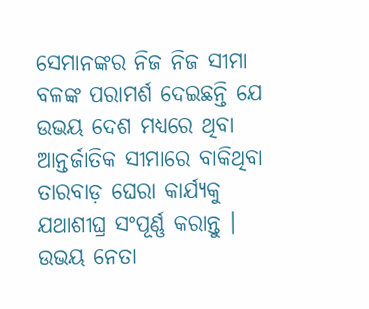ସେମାନଙ୍କର ନିଜ ନିଜ ସୀମା ବଳଙ୍କ ପରାମର୍ଶ ଦେଇଛନ୍ତି ଯେ ଉଭୟ ଦେଶ ମଧ୍ୟରେ ଥିବା ଆନ୍ତର୍ଜାତିକ ସୀମାରେ ବାକିଥିବା ତାରବାଡ଼ ଘେରା କାର୍ଯ୍ୟକୁ ଯଥାଶୀଘ୍ର ସଂପୂର୍ଣ୍ଣ କରାନ୍ତୁ । ଉଭୟ ନେତା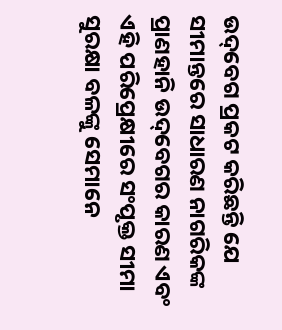ଉଦ୍‌ବେଗ ପ୍ରକଟ କରିଛନ୍ତି ଯେ ସୀମାନ୍ତରେ ସାଧାରଣ ନାଗରିକଙ୍କ ପ୍ରାଣହାନି ଉଦ୍‌ବେଗର କାରଣ ଏବଂ ଏହି ପରିପ୍ରେକ୍ଷୀରେ ସଂପୃକ୍ତ ସୀମା ସୁରକ୍ଷା ବଳଙ୍କୁ ସେମାନେ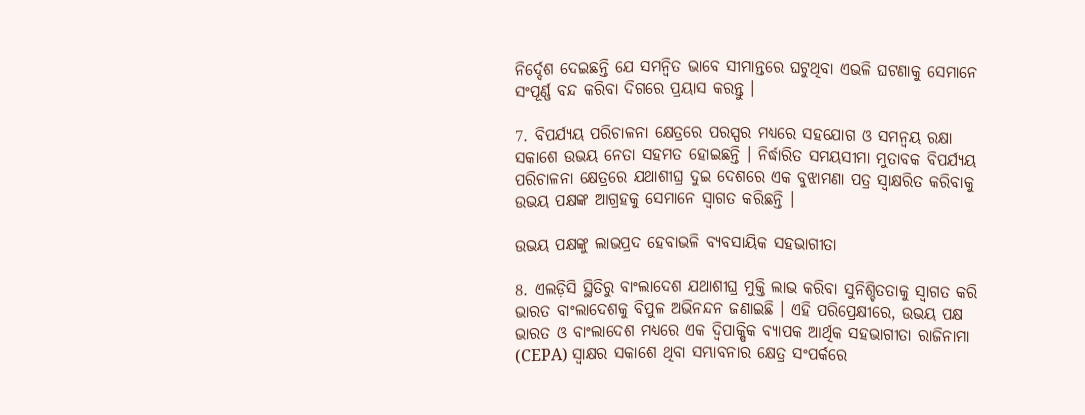ନିର୍ଦ୍ଦେଶ ଦେଇଛନ୍ତି ଯେ ସମନ୍ୱିତ ଭାବେ ସୀମାନ୍ତରେ ଘଟୁଥିବା ଏଭଳି ଘଟଣାକୁ ସେମାନେ ସଂପୂର୍ଣ୍ଣ ବନ୍ଦ କରିବା ଦିଗରେ ପ୍ରୟାସ କରନ୍ତୁ ।

7. ବିପର୍ଯ୍ୟୟ ପରିଚାଳନା କ୍ଷେତ୍ରରେ ପରସ୍ପର ମଧ୍ୟରେ ସହଯୋଗ ଓ ସମନ୍ୱୟ ରକ୍ଷା ସକାଶେ ଉଭୟ ନେତା ସହମତ ହୋଇଛନ୍ତି । ନିର୍ଦ୍ଧାରିତ ସମୟସୀମା ମୁତାବକ ବିପର୍ଯ୍ୟୟ ପରିଚାଳନା କ୍ଷେତ୍ରରେ ଯଥାଶୀଘ୍ର ଦୁଇ ଦେଶରେ ଏକ ବୁଝାମଣା ପତ୍ର ସ୍ୱାକ୍ଷରିତ କରିବାକୁ ଉଭୟ ପକ୍ଷଙ୍କ ଆଗ୍ରହକୁ ସେମାନେ ସ୍ୱାଗତ କରିଛନ୍ତି ।

ଉଭୟ ପକ୍ଷଙ୍କୁ ଲାଭପ୍ରଦ ହେବାଭଳି ବ୍ୟବସାୟିକ ସହଭାଗୀତା

8. ଏଲଡ଼ିସି ସ୍ଥିତିରୁ ବାଂଲାଦେଶ ଯଥାଶୀଘ୍ର ମୁକ୍ତି ଲାଭ କରିବା ସୁନିଶ୍ଚିତତାକୁ ସ୍ୱାଗତ କରି ଭାରତ ବାଂଲାଦେଶକୁ ବିପୁଳ ଅଭିନନ୍ଦନ ଜଣାଇଛି । ଏହି ପରିପ୍ରେକ୍ଷୀରେ, ଉଭୟ ପକ୍ଷ  ଭାରତ ଓ ବାଂଲାଦେଶ ମଧ୍ୟରେ ଏକ ଦ୍ୱିପାକ୍ଷିକ ବ୍ୟାପକ ଆର୍ଥିକ ସହଭାଗୀତା ରାଜିନାମା (CEPA) ସ୍ୱାକ୍ଷର ସକାଶେ ଥିବା ସମ୍ଭାବନାର କ୍ଷେତ୍ର ସଂପର୍କରେ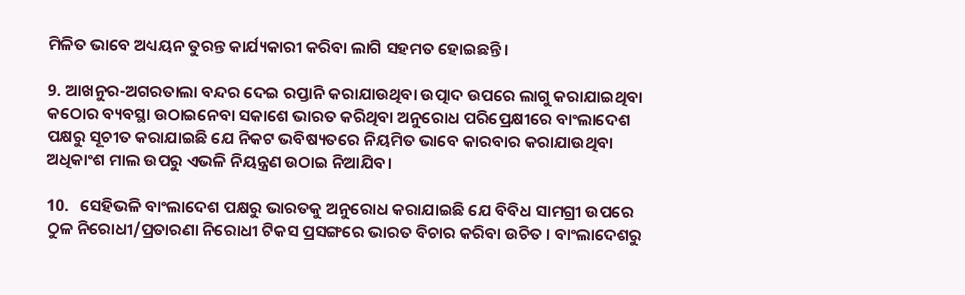ମିଳିତ ଭାବେ ଅଧ୍ୟୟନ ତୁରନ୍ତ କାର୍ଯ୍ୟକାରୀ କରିବା ଲାଗି ସହମତ ହୋଇଛନ୍ତି ।

9. ଆଖନୁର-ଅଗରତାଲା ବନ୍ଦର ଦେଇ ରପ୍ତାନି କରାଯାଉଥିବା ଉତ୍ପାଦ ଉପରେ ଲାଗୁ କରାଯାଇଥିବା କଠୋର ବ୍ୟବସ୍ଥା ଉଠାଇନେବା ସକାଶେ ଭାରତ କରିଥିବା ଅନୁରୋଧ ପରିପ୍ରେକ୍ଷୀରେ ବାଂଲାଦେଶ ପକ୍ଷରୁ ସୂଚୀତ କରାଯାଇଛି ଯେ ନିକଟ ଭବିଷ୍ୟତରେ ନିୟମିତ ଭାବେ କାରବାର କରାଯାଉଥିବା ଅଧିକାଂଶ ମାଲ ଉପରୁ ଏଭଳି ନିୟନ୍ତ୍ରଣ ଉଠାଇ ନିଆଯିବ।

10.   ସେହିଭଳି ବାଂଲାଦେଶ ପକ୍ଷରୁ ଭାରତକୁ ଅନୁରୋଧ କରାଯାଇଛି ଯେ ବିବିଧ ସାମଗ୍ରୀ ଉପରେ  ଠୁଳ ନିରୋଧୀ/ପ୍ରତାରଣା ନିରୋଧୀ ଟିକସ ପ୍ରସଙ୍ଗରେ ଭାରତ ବିଚାର କରିବା ଉଚିତ । ବାଂଲାଦେଶରୁ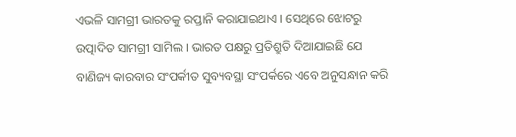ଏଭଳି ସାମଗ୍ରୀ ଭାରତକୁ ରପ୍ତାନି କରାଯାଇଥାଏ । ସେଥିରେ ଝୋଟରୁ ଉତ୍ପାଦିତ ସାମଗ୍ରୀ ସାମିଲ । ଭାରତ ପକ୍ଷରୁ ପ୍ରତିଶ୍ରୁତି ଦିଆଯାଇଛି ଯେ ବାଣିଜ୍ୟ କାରବାର ସଂପର୍କୀତ ସୁବ୍ୟବସ୍ଥା ସଂପର୍କରେ ଏବେ ଅନୁସନ୍ଧାନ କରି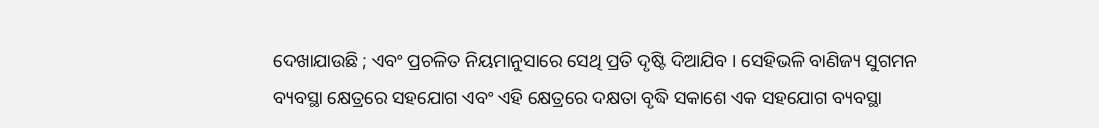ଦେଖାଯାଉଛି ; ଏବଂ ପ୍ରଚଳିତ ନିୟମାନୁସାରେ ସେଥି ପ୍ରତି ଦୃଷ୍ଟି ଦିଆଯିବ । ସେହିଭଳି ବାଣିଜ୍ୟ ସୁଗମନ ବ୍ୟବସ୍ଥା କ୍ଷେତ୍ରରେ ସହଯୋଗ ଏବଂ ଏହି କ୍ଷେତ୍ରରେ ଦକ୍ଷତା ବୃଦ୍ଧି ସକାଶେ ଏକ ସହଯୋଗ ବ୍ୟବସ୍ଥା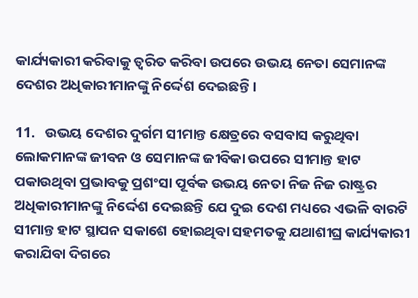କାର୍ଯ୍ୟକାରୀ କରିବାକୁ ତ୍ୱରିତ କରିବା ଉପରେ ଉଭୟ ନେତା ସେମାନଙ୍କ ଦେଶର ଅଧିକାରୀମାନଙ୍କୁ ନିର୍ଦ୍ଦେଶ ଦେଇଛନ୍ତି ।

11.   ଉଭୟ ଦେଶର ଦୁର୍ଗମ ସୀମାନ୍ତ କ୍ଷେତ୍ରରେ ବସବାସ କରୁଥିବା  ଲୋକମାନଙ୍କ ଜୀବନ ଓ ସେମାନଙ୍କ ଜୀବିକା ଉପରେ ସୀମାନ୍ତ ହାଟ ପକାଉଥିବା ପ୍ରଭାବକୁ ପ୍ରଶଂସା ପୂର୍ବକ ଉଭୟ ନେତା ନିଜ ନିଜ ରାଷ୍ଟ୍ରର ଅଧିକାରୀମାନଙ୍କୁ ନିର୍ଦ୍ଦେଶ ଦେଇଛନ୍ତି ଯେ ଦୁଇ ଦେଶ ମଧ୍ୟରେ ଏଭଳି ବାରଟି ସୀମାନ୍ତ ହାଟ ସ୍ଥାପନ ସକାଶେ ହୋଇଥିବା ସହମତକୁ ଯଥାଶୀଘ୍ର କାର୍ଯ୍ୟକାରୀ କରାଯିବା ଦିଗରେ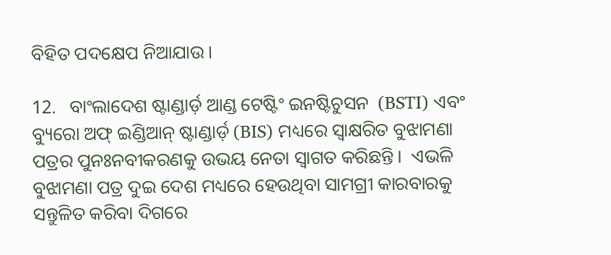ବିହିତ ପଦକ୍ଷେପ ନିଆଯାଉ ।

12.   ବାଂଲାଦେଶ ଷ୍ଟାଣ୍ଡାର୍ଡ଼ ଆଣ୍ଡ ଟେଷ୍ଟିଂ ଇନଷ୍ଟିଚୁସନ  (BSTI) ଏବଂ ବ୍ୟୁରୋ ଅଫ୍‌ ଇଣ୍ଡିଆନ୍‌ ଷ୍ଟାଣ୍ଡାର୍ଡ଼ (BIS) ମଧ୍ୟରେ ସ୍ୱାକ୍ଷରିତ ବୁଝାମଣା ପତ୍ରର ପୁନଃନବୀକରଣକୁ ଉଭୟ ନେତା ସ୍ୱାଗତ କରିଛନ୍ତି ।  ଏଭଳି ବୁଝାମଣା ପତ୍ର ଦୁଇ ଦେଶ ମଧ୍ୟରେ ହେଉଥିବା ସାମଗ୍ରୀ କାରବାରକୁ ସନ୍ତୁଳିତ କରିବା ଦିଗରେ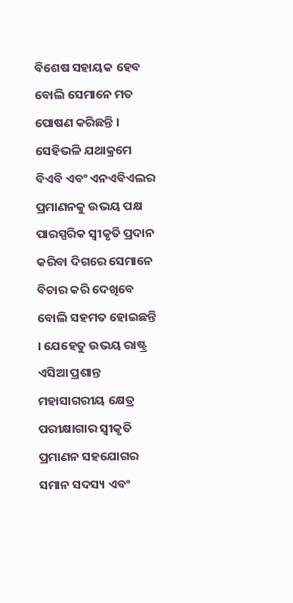ବିଶେଷ ସହାୟକ ହେବ ବୋଲି ସେମାନେ ମତ ପୋଷଣ କରିଛନ୍ତି ।  ସେହିଭଳି ଯଥାକ୍ରମେ ବିଏବି ଏବଂ ଏନଏବିଏଲର ପ୍ରମାଣନକୁ ଉଭୟ ପକ୍ଷ ପାରସ୍ପରିକ ସ୍ୱୀକୃତି ପ୍ରଦାନ କରିବା ଦିଗରେ ସେମାନେ ବିଚାର କରି ଦେଖିବେ ବୋଲି ସହମତ ହୋଇଛନ୍ତି । ଯେହେତୁ ଉଭୟ ରାଷ୍ଟ୍ର ଏସିଆ ପ୍ରଶାନ୍ତ ମହାସାଗରୀୟ କ୍ଷେତ୍ର ପରୀକ୍ଷାଗାର ସ୍ୱୀକୃତି ପ୍ରମାଣନ ସହଯୋଗର ସମାନ ସଦସ୍ୟ ଏବଂ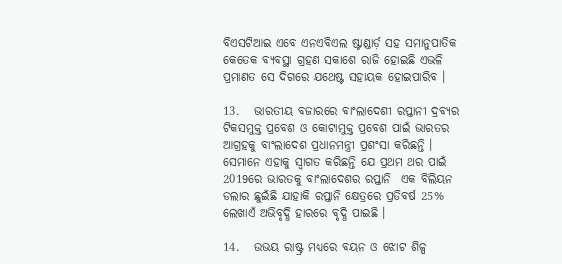ବିଏସଟିଆଇ ଏବେ ଏନଏବିଏଲ ଷ୍ଟାଣ୍ଡାର୍ଡ଼ ସହ ସମାନୁପାତିକ କେତେକ ବ୍ୟବସ୍ଥା ଗ୍ରହଣ ସକାଶେ ରାଜି ହୋଇଛି ଏଭଳି ପ୍ରମାଣତ ସେ ଦିଗରେ ଯଥେଷ୍ଟ ସହାୟକ ହୋଇପାରିବ ।

13.   ଭାରତୀୟ ବଜାରରେ ବାଂଲାଦେଶୀ ରପ୍ତାନୀ ଦ୍ରବ୍ୟର ଟିକସମୁକ୍ତ ପ୍ରବେଶ ଓ କୋଟାମୁକ୍ତ ପ୍ରବେଶ ପାଇଁ ଭାରତର ଆଗ୍ରହକୁ ବାଂଲାଦେଶ ପ୍ରଧାନମନ୍ତ୍ରୀ ପ୍ରଶଂସା କରିଛନ୍ତି । ସେମାନେ ଏହାକୁ ସ୍ୱାଗତ କରିଛନ୍ତି ଯେ ପ୍ରଥମ ଥର ପାଇଁ 2019ରେ ଭାରତକୁ ବାଂଲାଦେଶର ରପ୍ତାନି  ଏକ ବିଲିୟନ ଡଲାର ଛୁଇଁଛି ଯାହାକି ରପ୍ତାନି କ୍ଷେତ୍ରରେ ପ୍ରତିବର୍ଷ 25% ଲେଖାଏଁ ଅଭିବୃଦ୍ଧି ହାରରେ ବୃଦ୍ଧି ପାଇଛି ।

14.   ଉଭୟ ରାଷ୍ଟ୍ର ମଧ୍ୟରେ ବୟନ ଓ ଝୋଟ ଶିଳ୍ପ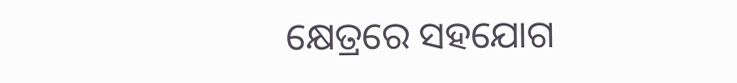କ୍ଷେତ୍ରରେ ସହଯୋଗ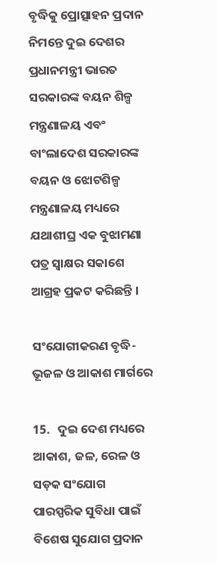ବୃଦ୍ଧିକୁ ପ୍ରୋତ୍ସାହନ ପ୍ରଦାନ ନିମନ୍ତେ ଦୁଇ ଦେଶର ପ୍ରଧାନମନ୍ତ୍ରୀ ଭାରତ ସରକାରଙ୍କ ବୟନ ଶିଳ୍ପ ମନ୍ତ୍ରଣାଳୟ ଏବଂ ବାଂଲାଦେଶ ସରକାରଙ୍କ ବୟନ ଓ ଝୋଟଶିଳ୍ପ ମନ୍ତ୍ରଣାଳୟ ମଧ୍ୟରେ ଯଥାଶୀଘ୍ର ଏକ ବୁଝାମଣା ପତ୍ର ସ୍ୱାକ୍ଷର ସକାଶେ ଆଗ୍ରହ ପ୍ରକଟ କରିଛନ୍ତି ।

ସଂଯୋଗୀକରଣ ବୃଦ୍ଧି- ଭୂଜଳ ଓ ଆକାଶ ମାର୍ଗରେ

15.   ଦୁଇ ଦେଶ ମଧ୍ୟରେ ଆକାଶ, ଜଳ, ରେଳ ଓ ସଡ଼କ ସଂଯୋଗ ପାରସ୍ପରିକ ସୁବିଧା ପାଇଁ ବିଶେଷ ସୁଯୋଗ ପ୍ରଦାନ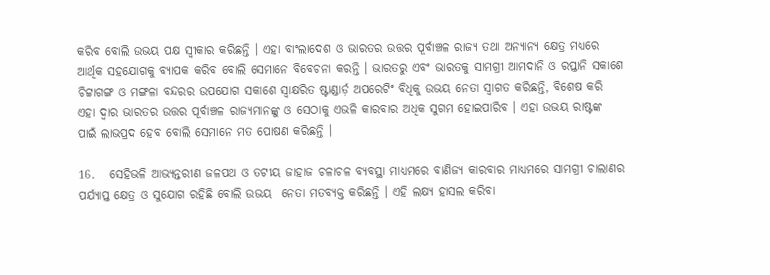କରିବ ବୋଲି ଉଭୟ ପକ୍ଷ ସ୍ୱୀକାର କରିଛନ୍ତି । ଏହା ବାଂଲାଦେଶ ଓ ଭାରତର ଉତ୍ତର ପୂର୍ବାଞ୍ଚଳ ରାଜ୍ୟ ତଥା ଅନ୍ୟାନ୍ୟ କ୍ଷେତ୍ର ମଧ୍ୟରେ ଆର୍ଥିକ ସହଯୋଗକୁ ବ୍ୟାପକ କରିବ ବୋଲି ସେମାନେ ବିବେଚନା କରନ୍ତି । ଭାରତରୁ ଏବଂ ଭାରତକୁ ସାମଗ୍ରୀ ଆମଦାନି ଓ ରପ୍ତାନି ସକାଶେ ଚିଟ୍ଟାଗଙ୍ଗ ଓ ମଙ୍ଗଳା ବନ୍ଦରର ଉପଯୋଗ ସକାଶେ ସ୍ୱାକ୍ଷରିତ ଷ୍ଟାଣ୍ଡାର୍ଡ଼ ଅପରେଟିଂ ବିଧିକୁ ଉଭୟ ନେତା ସ୍ୱାଗତ କରିଛନ୍ତି, ବିଶେଷ କରି ଏହା ଦ୍ୱାର ଭାରତର ଉତ୍ତର ପୂର୍ବାଞ୍ଚଳ ରାଜ୍ୟମାନଙ୍କୁ ଓ ସେଠାକୁ ଏଭଳି କାରବାର ଅଧିକ ସୁଗମ ହୋଇପାରିବ । ଏହା ଉଭୟ ରାଷ୍ଟଙ୍କ ପାଇଁ ଲାଭପ୍ରଦ ହେବ ବୋଲି ସେମାନେ ମତ ପୋଷଣ କରିଛନ୍ତି ।

16.   ସେହିଭଳି ଆଭ୍ୟନ୍ତରୀଣ ଜଳପଥ ଓ ତଟୀୟ ଜାହାଜ ଚଳାଚଳ ବ୍ୟବସ୍ଥା ମାଧ୍ୟମରେ ବାଣିଜ୍ୟ କାରବାର ମାଧ୍ୟମରେ ସାମଗ୍ରୀ ଚାଲାଣର ପର୍ଯ୍ୟାପ୍ତ କ୍ଷେତ୍ର ଓ ସୁଯୋଗ ରହିଛି ବୋଲି ଉଭୟ  ନେତା ମତବ୍ୟକ୍ତ କରିଛନ୍ତି । ଏହି ଲକ୍ଷ୍ୟ ହାସଲ କରିବା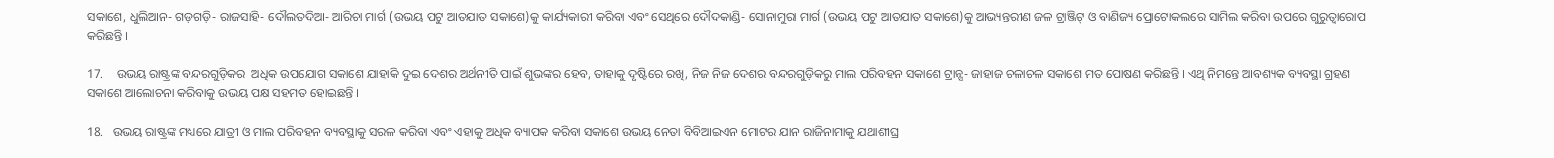ସକାଶେ, ଧୁଲିଆନ- ଗଡ଼ଗଡ଼ି- ରାଜସାହି- ଦୌଲତଦିଆ- ଆରିଚା ମାର୍ଗ (ଉଭୟ ପଟୁ ଆତଯାତ ସକାଶେ)କୁ କାର୍ଯ୍ୟକାରୀ କରିବା ଏବଂ ସେଥିରେ ଦୌଦକାଣ୍ଡି- ସୋନାମୁରା ମାର୍ଗ (ଉଭୟ ପଟୁ ଆତଯାତ ସକାଶେ)କୁ ଆଭ୍ୟନ୍ତରୀଣ ଜଳ ଟ୍ରାଞ୍ଜିଟ୍‌ ଓ ବାଣିଜ୍ୟ ପ୍ରୋଟୋକଲରେ ସାମିଲ କରିବା ଉପରେ ଗୁରୁତ୍ୱାରୋପ କରିଛନ୍ତି ।

17.    ଉଭୟ ରାଷ୍ଟ୍ରଙ୍କ ବନ୍ଦରଗୁଡ଼ିକର  ଅଧିକ ଉପଯୋଗ ସକାଶେ ଯାହାକି ଦୁଇ ଦେଶର ଅର୍ଥନୀତି ପାଇଁ ଶୁଭଙ୍କର ହେବ, ତାହାକୁ ଦୃଷ୍ଟିରେ ରଖି, ନିଜ ନିଜ ଦେଶର ବନ୍ଦରଗୁଡ଼ିକରୁ ମାଲ ପରିବହନ ସକାଶେ ଟ୍ରାନ୍ସ- ଜାହାଜ ଚଳାଚଳ ସକାଶେ ମତ ପୋଷଣ କରିଛନ୍ତି । ଏଥି ନିମନ୍ତେ ଆବଶ୍ୟକ ବ୍ୟବସ୍ଥା ଗ୍ରହଣ ସକାଶେ ଆଲୋଚନା କରିବାକୁ ଉଭୟ ପକ୍ଷ ସହମତ ହୋଇଛନ୍ତି ।

18.   ଉଭୟ ରାଷ୍ଟ୍ରଙ୍କ ମଧ୍ୟରେ ଯାତ୍ରୀ ଓ ମାଲ ପରିବହନ ବ୍ୟବସ୍ଥାକୁ ସରଳ କରିବା ଏବଂ ଏହାକୁ ଅଧିକ ବ୍ୟାପକ କରିବା ସକାଶେ ଉଭୟ ନେତା ବିବିଆଇଏନ ମୋଟର ଯାନ ରାଜିନାମାକୁ ଯଥାଶୀଘ୍ର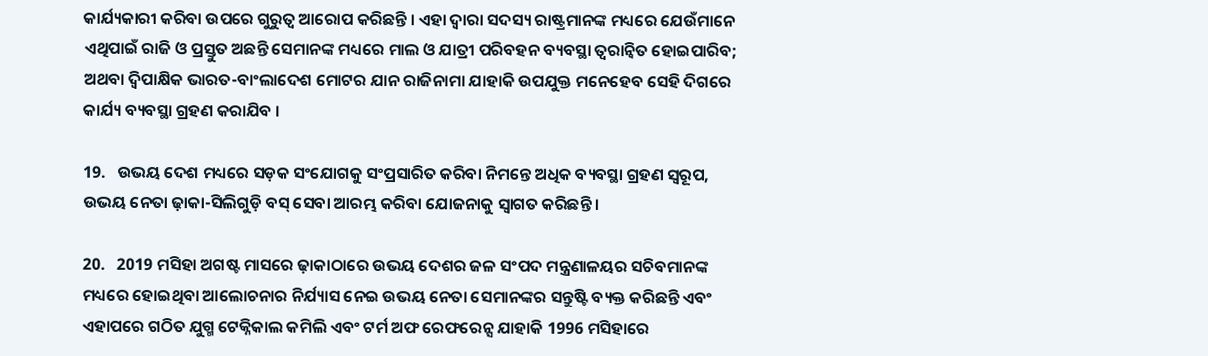କାର୍ଯ୍ୟକାରୀ କରିବା ଉପରେ ଗୁରୁତ୍ୱ ଆରୋପ କରିଛନ୍ତି । ଏହା ଦ୍ୱାରା ସଦସ୍ୟ ରାଷ୍ଟ୍ରମାନଙ୍କ ମଧ୍ୟରେ ଯେଉଁମାନେ ଏଥିପାଇଁ ରାଜି ଓ ପ୍ରସ୍ତୁତ ଅଛନ୍ତି ସେମାନଙ୍କ ମଧ୍ୟରେ ମାଲ ଓ ଯାତ୍ରୀ ପରିବହନ ବ୍ୟବସ୍ଥା ତ୍ୱରାନ୍ୱିତ ହୋଇପାରିବ; ଅଥବା ଦ୍ୱିପାକ୍ଷିକ ଭାରତ-ବାଂଲାଦେଶ ମୋଟର ଯାନ ରାଜିନାମା ଯାହାକି ଉପଯୁକ୍ତ ମନେହେବ ସେହି ଦିଗରେ କାର୍ଯ୍ୟ ବ୍ୟବସ୍ଥା ଗ୍ରହଣ କରାଯିବ ।

19.   ଉଭୟ ଦେଶ ମଧ୍ୟରେ ସଡ଼କ ସଂଯୋଗକୁ ସଂପ୍ରସାରିତ କରିବା ନିମନ୍ତେ ଅଧିକ ବ୍ୟବସ୍ଥା ଗ୍ରହଣ ସ୍ୱରୂପ, ଉଭୟ ନେତା ଢ଼ାକା-ସିଲିଗୁଡ଼ି ବସ୍‌ ସେବା ଆରମ୍ଭ କରିବା ଯୋଜନାକୁ ସ୍ୱାଗତ କରିଛନ୍ତି ।

20.   2019 ମସିହା ଅଗଷ୍ଟ ମାସରେ ଢ଼ାକାଠାରେ ଉଭୟ ଦେଶର ଜଳ ସଂପଦ ମନ୍ତ୍ରଣାଳୟର ସଚିବମାନଙ୍କ ମଧ୍ୟରେ ହୋଇଥିବା ଆଲୋଚନାର ନିର୍ଯ୍ୟାସ ନେଇ ଉଭୟ ନେତା ସେମାନଙ୍କର ସନ୍ତୁଷ୍ଟି ବ୍ୟକ୍ତ କରିଛନ୍ତି ଏବଂ ଏହାପରେ ଗଠିତ ଯୁଗ୍ମ ଟେକ୍ନିକାଲ କମିଲି ଏବଂ ଟର୍ମ ଅଫ ରେଫରେନ୍ସ ଯାହାକି 1996 ମସିହାରେ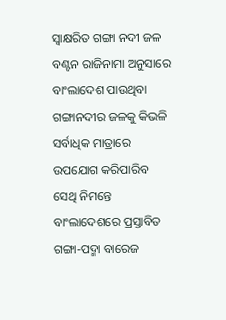ସ୍ୱାକ୍ଷରିତ ଗଙ୍ଗା ନଦୀ ଜଳ ବଣ୍ଟନ ରାଜିନାମା ଅନୁସାରେ ବାଂଲାଦେଶ ପାଉଥିବା ଗଙ୍ଗାନଦୀର ଜଳକୁ କିଭଳି ସର୍ବାଧିକ ମାତ୍ରାରେ ଉପଯୋଗ କରିପାରିବ ସେଥି ନିମନ୍ତେ ବାଂଲାଦେଶରେ ପ୍ରସ୍ତାବିତ ଗଙ୍ଗା-ପଦ୍ମା ବାରେଜ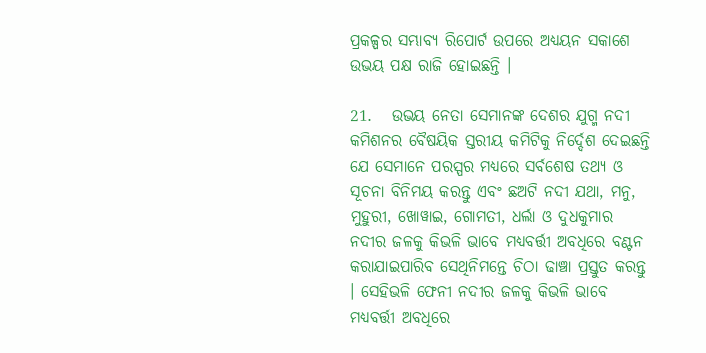ପ୍ରକଳ୍ପର ସମ୍ଭାବ୍ୟ ରିପୋର୍ଟ ଉପରେ ଅଧ୍ୟୟନ ସକାଶେ ଉଭୟ ପକ୍ଷ ରାଜି ହୋଇଛନ୍ତି ।

21.   ଉଭୟ ନେତା ସେମାନଙ୍କ ଦେଶର ଯୁଗ୍ମ ନଦୀ କମିଶନର ବୈଷୟିକ ସ୍ତରୀୟ କମିଟିକୁ ନିର୍ଦ୍ଦେଶ ଦେଇଛନ୍ତି ଯେ ସେମାନେ ପରସ୍ପର ମଧ୍ୟରେ ସର୍ବଶେଷ ତଥ୍ୟ ଓ ସୂଚନା ବିନିମୟ କରନ୍ତୁ ଏବଂ ଛଅଟି ନଦୀ ଯଥା, ମନୁ, ମୁହୁରୀ, ଖୋୱାଇ, ଗୋମତୀ, ଧର୍ଲା ଓ ଦୁଧକୁମାର ନଦୀର ଜଳକୁ କିଭଳି ଭାବେ ମଧ୍ୟବର୍ତ୍ତୀ ଅବଧିରେ ବଣ୍ଟନ କରାଯାଇପାରିବ ସେଥିନିମନ୍ତେ ଚିଠା ଢାଞ୍ଚା ପ୍ରସ୍ତୁତ କରନ୍ତୁ । ସେହିଭଳି ଫେନୀ ନଦୀର ଜଳକୁ କିଭଳି ଭାବେ ମଧ୍ୟବର୍ତ୍ତୀ ଅବଧିରେ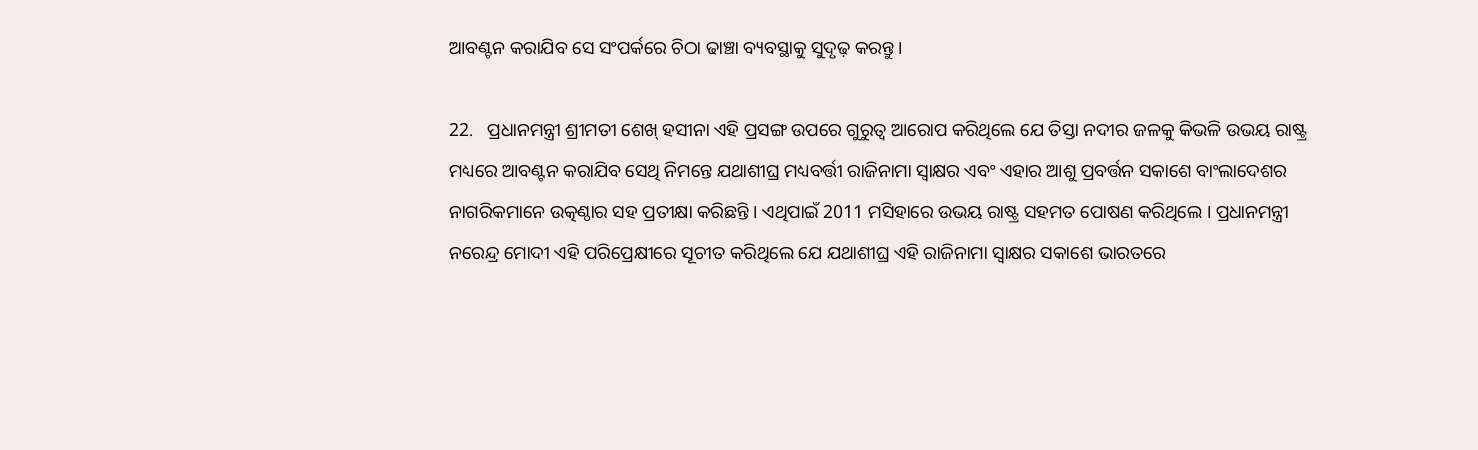ଆବଣ୍ଟନ କରାଯିବ ସେ ସଂପର୍କରେ ଚିଠା ଢାଞ୍ଚା ବ୍ୟବସ୍ଥାକୁ ସୁଦୃଢ଼ କରନ୍ତୁ ।

22.   ପ୍ରଧାନମନ୍ତ୍ରୀ ଶ୍ରୀମତୀ ଶେଖ୍‌ ହସୀନା ଏହି ପ୍ରସଙ୍ଗ ଉପରେ ଗୁରୁତ୍ୱ ଆରୋପ କରିଥିଲେ ଯେ ତିସ୍ତା ନଦୀର ଜଳକୁ କିଭଳି ଉଭୟ ରାଷ୍ଟ୍ର ମଧ୍ୟରେ ଆବଣ୍ଟନ କରାଯିବ ସେଥି ନିମନ୍ତେ ଯଥାଶୀଘ୍ର ମଧ୍ୟବର୍ତ୍ତୀ ରାଜିନାମା ସ୍ୱାକ୍ଷର ଏବଂ ଏହାର ଆଶୁ ପ୍ରବର୍ତ୍ତନ ସକାଶେ ବାଂଲାଦେଶର ନାଗରିକମାନେ ଉତ୍କଣ୍ଠାର ସହ ପ୍ରତୀକ୍ଷା କରିଛନ୍ତି । ଏଥିପାଇଁ 2011 ମସିହାରେ ଉଭୟ ରାଷ୍ଟ୍ର ସହମତ ପୋଷଣ କରିଥିଲେ । ପ୍ରଧାନମନ୍ତ୍ରୀ ନରେନ୍ଦ୍ର ମୋଦୀ ଏହି ପରିପ୍ରେକ୍ଷୀରେ ସୂଚୀତ କରିଥିଲେ ଯେ ଯଥାଶୀଘ୍ର ଏହି ରାଜିନାମା ସ୍ୱାକ୍ଷର ସକାଶେ ଭାରତରେ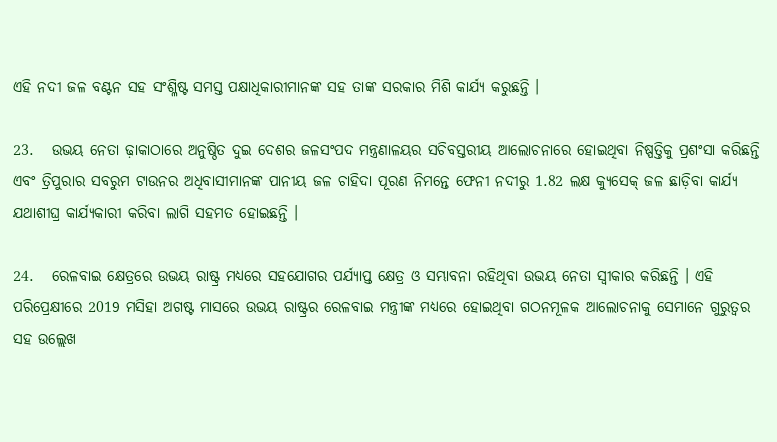ଏହି ନଦୀ ଜଳ ବଣ୍ଟନ ସହ ସଂଶ୍ଳିଷ୍ଟ ସମସ୍ତ ପକ୍ଷାଧିକାରୀମାନଙ୍କ ସହ ତାଙ୍କ ସରକାର ମିଶି କାର୍ଯ୍ୟ କରୁଛନ୍ତି ।

23.   ଉଭୟ ନେତା ଢ଼ାକାଠାରେ ଅନୁଷ୍ଠିତ ଦୁଇ ଦେଶର ଜଳସଂପଦ ମନ୍ତ୍ରଣାଳୟର ସଚିବସ୍ତରୀୟ ଆଲୋଚନାରେ ହୋଇଥିବା ନିଷ୍ପତ୍ତିକୁ ପ୍ରଶଂସା କରିଛନ୍ତି ଏବଂ ତ୍ରିପୁରାର ସବରୁମ ଟାଉନର ଅଧିବାସୀମାନଙ୍କ ପାନୀୟ ଜଳ ଚାହିଦା ପୂରଣ ନିମନ୍ତେ ଫେନୀ ନଦୀରୁ 1.82 ଲକ୍ଷ କ୍ୟୁସେକ୍‌ ଜଳ ଛାଡ଼ିବା କାର୍ଯ୍ୟ ଯଥାଶୀଘ୍ର କାର୍ଯ୍ୟକାରୀ କରିବା ଲାଗି ସହମତ ହୋଇଛନ୍ତି ।

24.   ରେଳବାଇ କ୍ଷେତ୍ରରେ ଉଭୟ ରାଷ୍ଟ୍ର ମଧ୍ୟରେ ସହଯୋଗର ପର୍ଯ୍ୟାପ୍ତ କ୍ଷେତ୍ର ଓ ସମ୍ଭାବନା ରହିଥିବା ଉଭୟ ନେତା ସ୍ୱୀକାର କରିଛନ୍ତି । ଏହି ପରିପ୍ରେକ୍ଷୀରେ 2019 ମସିହା ଅଗଷ୍ଟ ମାସରେ ଉଭୟ ରାଷ୍ଟ୍ରର ରେଳବାଇ ମନ୍ତ୍ରୀଙ୍କ ମଧ୍ୟରେ ହୋଇଥିବା ଗଠନମୂଳକ ଆଲୋଚନାକୁ ସେମାନେ ଗୁରୁତ୍ୱର ସହ ଉଲ୍ଲେଖ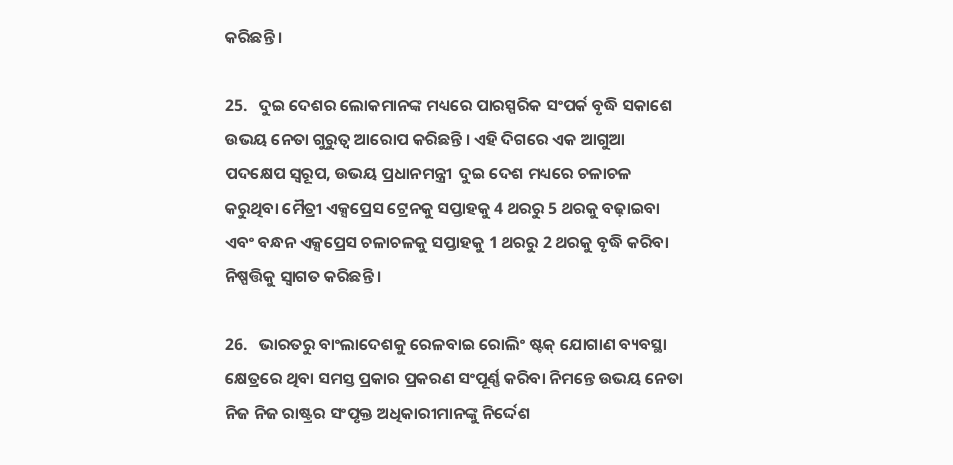କରିଛନ୍ତି ।

25.   ଦୁଇ ଦେଶର ଲୋକମାନଙ୍କ ମଧ୍ୟରେ ପାରସ୍ପରିକ ସଂପର୍କ ବୃଦ୍ଧି ସକାଶେ ଉଭୟ ନେତା ଗୁରୁତ୍ୱ ଆରୋପ କରିଛନ୍ତି । ଏହି ଦିଗରେ ଏକ ଆଗୁଆ ପଦକ୍ଷେପ ସ୍ୱରୂପ, ଉଭୟ ପ୍ରଧାନମନ୍ତ୍ରୀ  ଦୁଇ ଦେଶ ମଧ୍ୟରେ ଚଳାଚଳ କରୁଥିବା ମୈତ୍ରୀ ଏକ୍ସପ୍ରେସ ଟ୍ରେନକୁ ସପ୍ତାହକୁ 4 ଥରରୁ 5 ଥରକୁ ବଢ଼ାଇବା ଏବଂ ବନ୍ଧନ ଏକ୍ସପ୍ରେସ ଚଳାଚଳକୁ ସପ୍ତାହକୁ 1 ଥରରୁ 2 ଥରକୁ ବୃଦ୍ଧି କରିବା ନିଷ୍ପତ୍ତିକୁ ସ୍ୱାଗତ କରିଛନ୍ତି ।

26.   ଭାରତରୁ ବାଂଲାଦେଶକୁ ରେଳବାଇ ରୋଲିଂ ଷ୍ଟକ୍‌ ଯୋଗାଣ ବ୍ୟବସ୍ଥା କ୍ଷେତ୍ରରେ ଥିବା ସମସ୍ତ ପ୍ରକାର ପ୍ରକରଣ ସଂପୂର୍ଣ୍ଣ କରିବା ନିମନ୍ତେ ଉଭୟ ନେତା ନିଜ ନିଜ ରାଷ୍ଟ୍ରର ସଂପୃକ୍ତ ଅଧିକାରୀମାନଙ୍କୁ ନିର୍ଦ୍ଦେଶ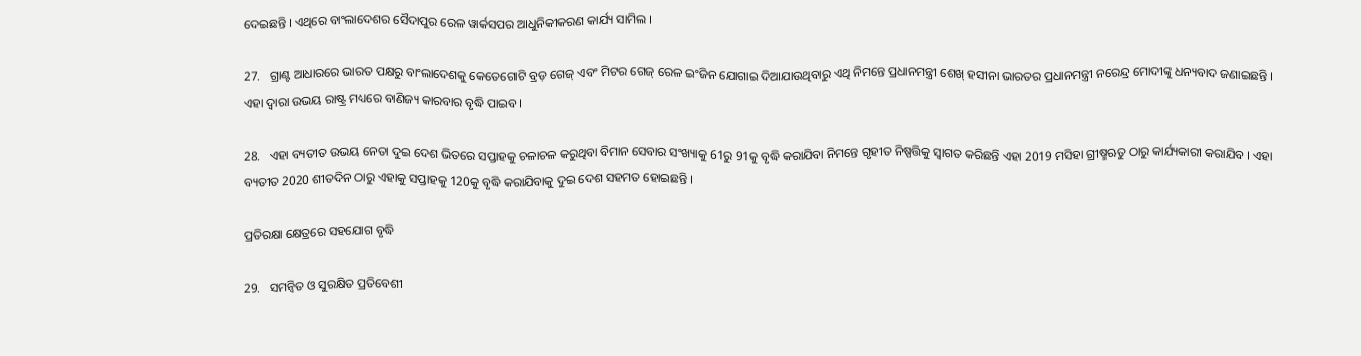ଦେଇଛନ୍ତି । ଏଥିରେ ବାଂଲାଦେଶର ସୈଦାପୁର ରେଳ ୱାର୍କସପର ଆଧୁନିକୀକରଣ କାର୍ଯ୍ୟ ସାମିଲ ।

27.   ଗ୍ରାଣ୍ଟ ଆଧାରରେ ଭାରତ ପକ୍ଷରୁ ବାଂଲାଦେଶକୁ କେତେଗୋଟି ବ୍ରଡ଼ ଗେଜ୍‌ ଏବଂ ମିଟର ଗେଜ୍‌ ରେଳ ଇଂଜିନ ଯୋଗାଇ ଦିଆଯାଉଥିବାରୁ ଏଥି ନିମନ୍ତେ ପ୍ରଧାନମନ୍ତ୍ରୀ ଶେଖ୍‌ ହସୀନା ଭାରତର ପ୍ରଧାନମନ୍ତ୍ରୀ ନରେନ୍ଦ୍ର ମୋଦୀଙ୍କୁ ଧନ୍ୟବାଦ ଜଣାଇଛନ୍ତି । ଏହା ଦ୍ୱାରା ଉଭୟ ରାଷ୍ଟ୍ର ମଧ୍ୟରେ ବାଣିଜ୍ୟ କାରବାର ବୃଦ୍ଧି ପାଇବ ।

28.   ଏହା ବ୍ୟତୀତ ଉଭୟ ନେତା ଦୁଇ ଦେଶ ଭିତରେ ସପ୍ତାହକୁ ଚଳାଚଳ କରୁଥିବା ବିମାନ ସେବାର ସଂଖ୍ୟାକୁ 61ରୁ 91କୁ ବୃଦ୍ଧି କରାଯିବା ନିମନ୍ତେ ଗୃହୀତ ନିଷ୍ପତ୍ତିକୁ ସ୍ୱାଗତ କରିଛନ୍ତି ଏହା 2019 ମସିହା ଗ୍ରୀଷ୍ମଋତୁ ଠାରୁ କାର୍ଯ୍ୟକାରୀ କରାଯିବ । ଏହା ବ୍ୟତୀତ 2020 ଶୀତଦିନ ଠାରୁ ଏହାକୁ ସପ୍ତାହକୁ 120କୁ ବୃଦ୍ଧି କରାଯିବାକୁ ଦୁଇ ଦେଶ ସହମତ ହୋଇଛନ୍ତି ।

ପ୍ରତିରକ୍ଷା କ୍ଷେତ୍ରରେ ସହଯୋଗ ବୃଦ୍ଧି

29.   ସମନ୍ୱିତ ଓ ସୁରକ୍ଷିତ ପ୍ରତିବେଶୀ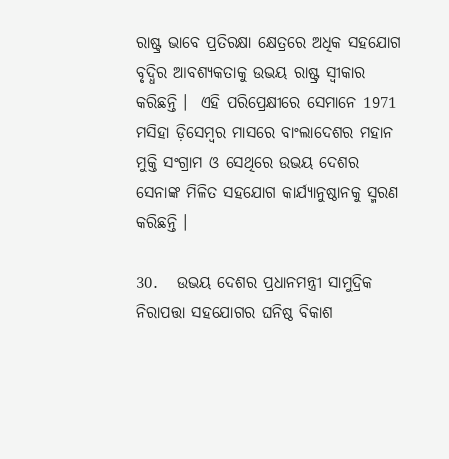ରାଷ୍ଟ୍ର ଭାବେ ପ୍ରତିରକ୍ଷା କ୍ଷେତ୍ରରେ ଅଧିକ ସହଯୋଗ ବୃଦ୍ଧିର ଆବଶ୍ୟକତାକୁ ଉଭୟ ରାଷ୍ଟ୍ର ସ୍ୱୀକାର କରିଛନ୍ତି ।  ଏହି ପରିପ୍ରେକ୍ଷୀରେ ସେମାନେ 1971 ମସିହା ଡ଼ିସେମ୍ବର ମାସରେ ବାଂଲାଦେଶର ମହାନ ମୁକ୍ତି ସଂଗ୍ରାମ ଓ ସେଥିରେ ଉଭୟ ଦେଶର ସେନାଙ୍କ ମିଳିତ ସହଯୋଗ କାର୍ଯ୍ୟାନୁଷ୍ଠାନକୁ ସ୍ମରଣ କରିଛନ୍ତି ।

30.   ଉଭୟ ଦେଶର ପ୍ରଧାନମନ୍ତ୍ରୀ ସାମୁଦ୍ରିକ ନିରାପତ୍ତା ସହଯୋଗର ଘନିଷ୍ଠ ବିକାଶ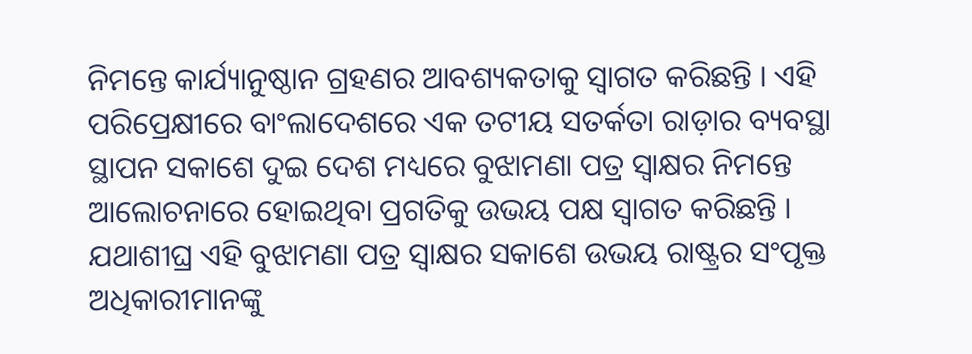ନିମନ୍ତେ କାର୍ଯ୍ୟାନୁଷ୍ଠାନ ଗ୍ରହଣର ଆବଶ୍ୟକତାକୁ ସ୍ୱାଗତ କରିଛନ୍ତି । ଏହି ପରିପ୍ରେକ୍ଷୀରେ ବାଂଲାଦେଶରେ ଏକ ତଟୀୟ ସତର୍କତା ରାଡ଼ାର ବ୍ୟବସ୍ଥା ସ୍ଥାପନ ସକାଶେ ଦୁଇ ଦେଶ ମଧ୍ୟରେ ବୁଝାମଣା ପତ୍ର ସ୍ୱାକ୍ଷର ନିମନ୍ତେ ଆଲୋଚନାରେ ହୋଇଥିବା ପ୍ରଗତିକୁ ଉଭୟ ପକ୍ଷ ସ୍ୱାଗତ କରିଛନ୍ତି । ଯଥାଶୀଘ୍ର ଏହି ବୁଝାମଣା ପତ୍ର ସ୍ୱାକ୍ଷର ସକାଶେ ଉଭୟ ରାଷ୍ଟ୍ରର ସଂପୃକ୍ତ ଅଧିକାରୀମାନଙ୍କୁ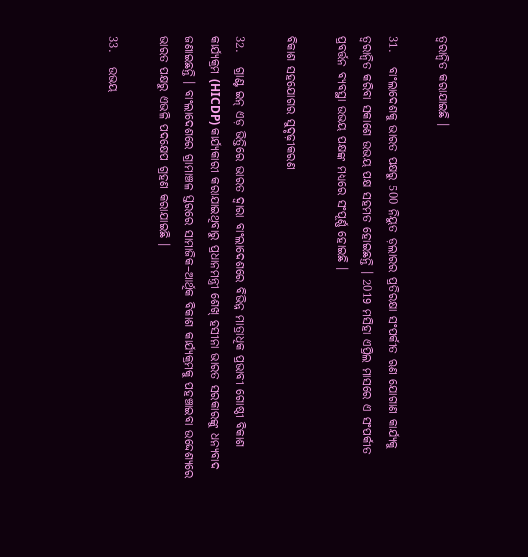ତ୍ୱରାନ୍ୱିତ କରାଯାଇଛି ।

31.   ବାଂଲାଦେଶକୁ ଭାରତ ପକ୍ଷରୁ 500 ନିୟୁତ ଡ଼ଲାରର ପ୍ରତିରକ୍ଷା ସଂପର୍କୀତ ଋଣ ଯୋଗାଣ କାର୍ଯ୍ୟକୁ ତ୍ୱରାନ୍ୱିତ କରିବା ସକାଶେ ଉଭୟ ପକ୍ଷ ସହମତ ହୋଇଛନ୍ତି । 2019 ମସିହା ଏପ୍ରିଲ ମାସରେ ଏ ସଂପର୍କୀତ ପ୍ରବର୍ତ୍ତନ ବ୍ୟବସ୍ଥା ଉଭୟ ପକ୍ଷଙ୍କ ମଧ୍ୟରେ ସଂପୂର୍ଣ୍ଣ ହୋଇଛି ।

ବିକାଶ ସହଯୋଗର ସୁଦୃଢ଼ୀକରଣ

32.   ଗ୍ରାଣ୍ଟ ଇନ୍‌ ଏଡ଼ ଭିତ୍ତିରେ ଭାରତ ଦ୍ୱାରା ବାଂଲାଦେଶରେ ବିଭିନ୍ନ ମାତ୍ରାଧିକ ପ୍ରଭାବୀ ଗୋଷ୍ଠୀ ବିକାଶ କାର୍ଯ୍ୟକ୍ରମ (HICDP) କାର୍ଯ୍ୟକାରୀ କରାଯାଇଥିବାରୁ ପ୍ରଧାନମନ୍ତ୍ରୀ ଶେଖ୍‌ ହସୀନା ଭାରତ ସରକାରଙ୍କୁ ଧନ୍ୟବାଦ ଜଣାଇଛନ୍ତି । ବାଂଲାଦେଶରେ ଗ୍ରାମାଞ୍ଚଳ ସ୍ତରରେ ସାମାଜିକ–ଆର୍ଥିକ ବିକାଶ କାର୍ଯ୍ୟକ୍ରମକୁ ପହଞ୍ଚାଇବା ଉଦ୍ଦେଶ୍ୟରେ ଭାରତ ପକ୍ଷରୁ ଏଭଳି ପଦକ୍ଷେପ ଗ୍ରହଣ କରାଯାଇଛି ।

33.   ଉଭୟ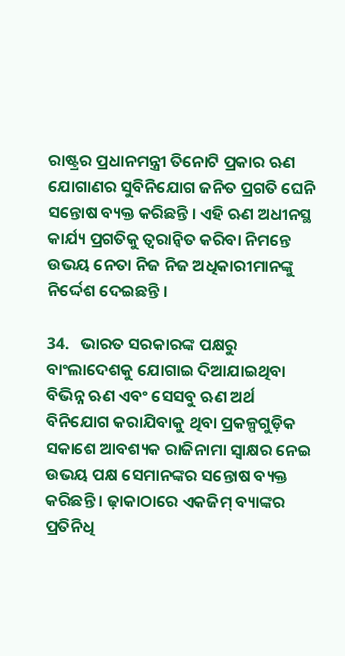ରାଷ୍ଟ୍ରର ପ୍ରଧାନମନ୍ତ୍ରୀ ତିନୋଟି ପ୍ରକାର ଋଣ ଯୋଗାଣର ସୁବିନିଯୋଗ ଜନିତ ପ୍ରଗତି ଘେନି ସନ୍ତୋଷ ବ୍ୟକ୍ତ କରିଛନ୍ତି । ଏହି ଋଣ ଅଧୀନସ୍ଥ କାର୍ଯ୍ୟ ପ୍ରଗତିକୁ ତ୍ୱରାନ୍ୱିତ କରିବା ନିମନ୍ତେ ଉଭୟ ନେତା ନିଜ ନିଜ ଅଧିକାରୀମାନଙ୍କୁ ନିର୍ଦ୍ଦେଶ ଦେଇଛନ୍ତି ।

34.   ଭାରତ ସରକାରଙ୍କ ପକ୍ଷରୁ ବାଂଲାଦେଶକୁ ଯୋଗାଇ ଦିଆଯାଇଥିବା ବିଭିନ୍ନ ଋଣ ଏବଂ ସେସବୁ ଋଣ ଅର୍ଥ ବିନିଯୋଗ କରାଯିବାକୁ ଥିବା ପ୍ରକଳ୍ପଗୁଡ଼ିକ ସକାଶେ ଆବଶ୍ୟକ ରାଜିନାମା ସ୍ୱାକ୍ଷର ନେଇ ଉଭୟ ପକ୍ଷ ସେମାନଙ୍କର ସନ୍ତୋଷ ବ୍ୟକ୍ତ କରିଛନ୍ତି । ଢ଼ାକାଠାରେ ଏକଜିମ୍‌ ବ୍ୟାଙ୍କର ପ୍ରତିନିଧି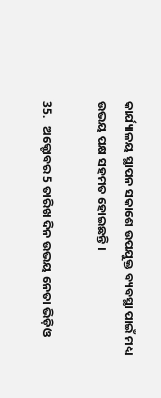କାର୍ଯ୍ୟାଳୟ ସ୍ଥାପନ ସକାଶେ ଉପଯୁକ୍ତ ବ୍ୟବସ୍ଥା ପାଇଁ ମଧ୍ୟ ଉଭୟ ପକ୍ଷ ସହମତ ହୋଇଛନ୍ତି ।

35.   ଅକ୍ଟୋବର 5 ତାରିଖ ଦିନ ଉଭୟ ନେତା ଭିଡ଼ିଓ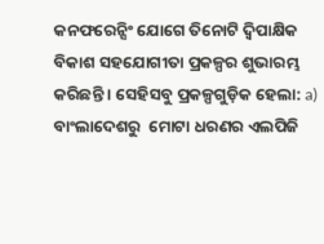କନଫରେନ୍ସିଂ ଯୋଗେ ତିନୋଟି ଦ୍ୱିପାକ୍ଷିକ ବିକାଶ ସହଯୋଗୀତା ପ୍ରକଳ୍ପର ଶୁଭାରମ୍ଭ କରିଛନ୍ତି । ସେହିସବୁ ପ୍ରକଳ୍ପଗୁଡ଼ିକ ହେଲା: a) ବାଂଲାଦେଶରୁ  ମୋଟା ଧରଣର ଏଲପିଜି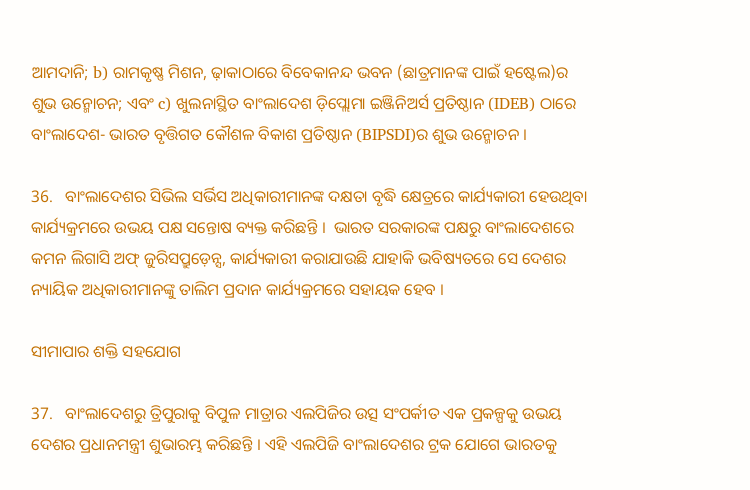ଆମଦାନି; b) ରାମକୃଷ୍ଣ ମିଶନ, ଢ଼ାକାଠାରେ ବିବେକାନନ୍ଦ ଭବନ (ଛାତ୍ରମାନଙ୍କ ପାଇଁ ହଷ୍ଟେଲ)ର ଶୁଭ ଉନ୍ମୋଚନ; ଏବଂ c) ଖୁଲନାସ୍ଥିତ ବାଂଲାଦେଶ ଡ଼ିପ୍ଲୋମା ଇଞ୍ଜିନିଅର୍ସ ପ୍ରତିଷ୍ଠାନ (IDEB) ଠାରେ ବାଂଲାଦେଶ- ଭାରତ ବୃତ୍ତିଗତ କୌଶଳ ବିକାଶ ପ୍ରତିଷ୍ଠାନ (BIPSDI)ର ଶୁଭ ଉନ୍ମୋଚନ ।

36.   ବାଂଲାଦେଶର ସିଭିଲ ସର୍ଭିସ ଅଧିକାରୀମାନଙ୍କ ଦକ୍ଷତା ବୃଦ୍ଧି କ୍ଷେତ୍ରରେ କାର୍ଯ୍ୟକାରୀ ହେଉଥିବା କାର୍ଯ୍ୟକ୍ରମରେ ଉଭୟ ପକ୍ଷ ସନ୍ତୋଷ ବ୍ୟକ୍ତ କରିଛନ୍ତି ।  ଭାରତ ସରକାରଙ୍କ ପକ୍ଷରୁ ବାଂଲାଦେଶରେ କମନ ଲିଗାସି ଅଫ୍‌ ଜୁରିସପ୍ରୁଡ଼େନ୍ସ, କାର୍ଯ୍ୟକାରୀ କରାଯାଉଛି ଯାହାକି ଭବିଷ୍ୟତରେ ସେ ଦେଶର ନ୍ୟାୟିକ ଅଧିକାରୀମାନଙ୍କୁ ତାଲିମ ପ୍ରଦାନ କାର୍ଯ୍ୟକ୍ରମରେ ସହାୟକ ହେବ ।

ସୀମାପାର ଶକ୍ତି ସହଯୋଗ

37.   ବାଂଲାଦେଶରୁ ତ୍ରିପୁରାକୁ ବିପୁଳ ମାତ୍ରାର ଏଲପିଜିର ଉତ୍ସ ସଂପର୍କୀତ ଏକ ପ୍ରକଳ୍ପକୁ ଉଭୟ ଦେଶର ପ୍ରଧାନମନ୍ତ୍ରୀ ଶୁଭାରମ୍ଭ କରିଛନ୍ତି । ଏହି ଏଲପିଜି ବାଂଲାଦେଶର ଟ୍ରକ ଯୋଗେ ଭାରତକୁ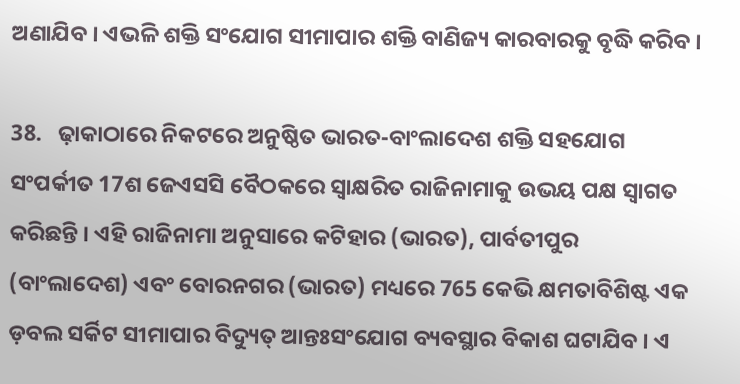ଅଣାଯିବ । ଏଭଳି ଶକ୍ତି ସଂଯୋଗ ସୀମାପାର ଶକ୍ତି ବାଣିଜ୍ୟ କାରବାରକୁ ବୃଦ୍ଧି କରିବ ।

38.   ଢ଼ାକାଠାରେ ନିକଟରେ ଅନୁଷ୍ଠିତ ଭାରତ-ବାଂଲାଦେଶ ଶକ୍ତି ସହଯୋଗ ସଂପର୍କୀତ 17ଶ ଜେଏସସି ବୈଠକରେ ସ୍ୱାକ୍ଷରିତ ରାଜିନାମାକୁ ଉଭୟ ପକ୍ଷ ସ୍ୱାଗତ କରିଛନ୍ତି । ଏହି ରାଜିନାମା ଅନୁସାରେ କଟିହାର (ଭାରତ), ପାର୍ବତୀପୁର (ବାଂଲାଦେଶ) ଏବଂ ବୋରନଗର (ଭାରତ) ମଧ୍ୟରେ 765 କେଭି କ୍ଷମତାବିଶିଷ୍ଟ ଏକ ଡ଼ବଲ ସର୍କିଟ ସୀମାପାର ବିଦ୍ୟୁତ୍‌ ଆନ୍ତଃସଂଯୋଗ ବ୍ୟବସ୍ଥାର ବିକାଶ ଘଟାଯିବ । ଏ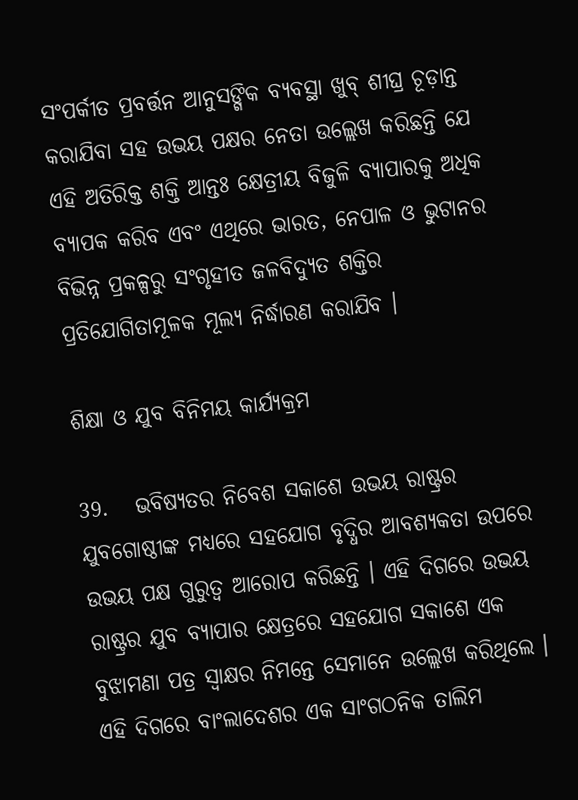ସଂପର୍କୀତ ପ୍ରବର୍ତ୍ତନ ଆନୁସଙ୍ଗିକ ବ୍ୟବସ୍ଥା ଖୁବ୍‌ ଶୀଘ୍ର ଚୂଡ଼ାନ୍ତ କରାଯିବା ସହ ଉଭୟ ପକ୍ଷର ନେତା ଉଲ୍ଲେଖ କରିଛନ୍ତି ଯେ ଏହି ଅତିରିକ୍ତ ଶକ୍ତି ଆନ୍ତଃ କ୍ଷେତ୍ରୀୟ ବିଜୁଳି ବ୍ୟାପାରକୁ ଅଧିକ ବ୍ୟାପକ କରିବ ଏବଂ ଏଥିରେ ଭାରତ, ନେପାଳ ଓ ଭୁଟାନର ବିଭିନ୍ନ ପ୍ରକଳ୍ପରୁ ସଂଗୃହୀତ ଜଳବିଦ୍ୟୁତ ଶକ୍ତିର ପ୍ରତିଯୋଗିତାମୂଳକ ମୂଲ୍ୟ ନିର୍ଦ୍ଧାରଣ କରାଯିବ ।

ଶିକ୍ଷା ଓ ଯୁବ ବିନିମୟ କାର୍ଯ୍ୟକ୍ରମ

39.   ଭବିଷ୍ୟତର ନିବେଶ ସକାଶେ ଉଭୟ ରାଷ୍ଟ୍ରର ଯୁବଗୋଷ୍ଠୀଙ୍କ ମଧ୍ୟରେ ସହଯୋଗ ବୃଦ୍ଧିର ଆବଶ୍ୟକତା ଉପରେ ଉଭୟ ପକ୍ଷ ଗୁରୁତ୍ୱ ଆରୋପ କରିଛନ୍ତି । ଏହି ଦିଗରେ ଉଭୟ ରାଷ୍ଟ୍ରର ଯୁବ ବ୍ୟାପାର କ୍ଷେତ୍ରରେ ସହଯୋଗ ସକାଶେ ଏକ ବୁଝାମଣା ପତ୍ର ସ୍ୱାକ୍ଷର ନିମନ୍ତେ ସେମାନେ ଉଲ୍ଲେଖ କରିଥିଲେ । ଏହି ଦିଗରେ ବାଂଲାଦେଶର ଏକ ସାଂଗଠନିକ ତାଲିମ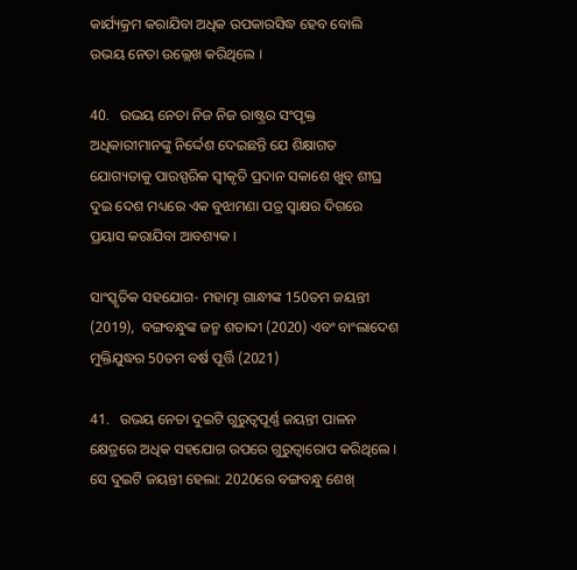କାର୍ଯ୍ୟକ୍ରମ କରାଯିବା ଅଧିକ ଉପକାରସିଦ୍ଧ ହେବ ବୋଲି ଉଭୟ ନେତା ଉଲ୍ଲେଖ କରିଥିଲେ ।

40.   ଉଭୟ ନେତା ନିଜ ନିଜ ରାଷ୍ଟ୍ରର ସଂପୃକ୍ତ ଅଧିକାରୀମାନଙ୍କୁ ନିର୍ଦ୍ଦେଶ ଦେଇଛନ୍ତି ଯେ ଶିକ୍ଷାଗତ ଯୋଗ୍ୟତାକୁ ପାରସ୍ପରିକ ସ୍ୱୀକୃତି ପ୍ରଦାନ ସକାଶେ ଖୁବ୍‌ ଶୀଘ୍ର ଦୁଇ ଦେଶ ମଧ୍ୟରେ ଏକ ବୁଝାମଣା ପତ୍ର ସ୍ୱାକ୍ଷର ଦିଗରେ ପ୍ରୟାସ କରାଯିବା ଆବଶ୍ୟକ ।

ସାଂସ୍କୃତିକ ସହଯୋଗ- ମହାତ୍ମା ଗାନ୍ଧୀଙ୍କ 150ତମ ଜୟନ୍ତୀ (2019),  ବଙ୍ଗବନ୍ଧୁଙ୍କ ଜନ୍ମ ଶତାବ୍ଦୀ (2020) ଏବଂ ବାଂଲାଦେଶ ମୁକ୍ତିଯୁଦ୍ଧର 50ତମ ବର୍ଷ ପୂର୍ତ୍ତି (2021)

41.   ଉଭୟ ନେତା ଦୁଇଟି ଗୁରୁତ୍ୱପୂର୍ଣ୍ଣ ଜୟନ୍ତୀ ପାଳନ କ୍ଷେତ୍ରରେ ଅଧିକ ସହଯୋଗ ଉପରେ ଗୁରୁତ୍ୱାରୋପ କରିଥିଲେ । ସେ ଦୁଇଟି ଜୟନ୍ତୀ ହେଲା: 2020ରେ ବଙ୍ଗବନ୍ଧୁ ଶେଖ୍‌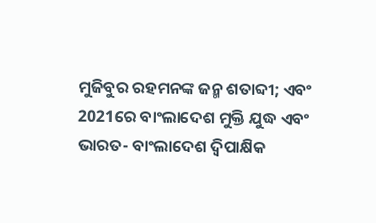ମୁଜିବୁର ରହମନଙ୍କ ଜନ୍ମ ଶତାବ୍ଦୀ; ଏବଂ 2021ରେ ବାଂଲାଦେଶ ମୁକ୍ତି ଯୁଦ୍ଧ ଏବଂ ଭାରତ- ବାଂଲାଦେଶ ଦ୍ୱିପାକ୍ଷିକ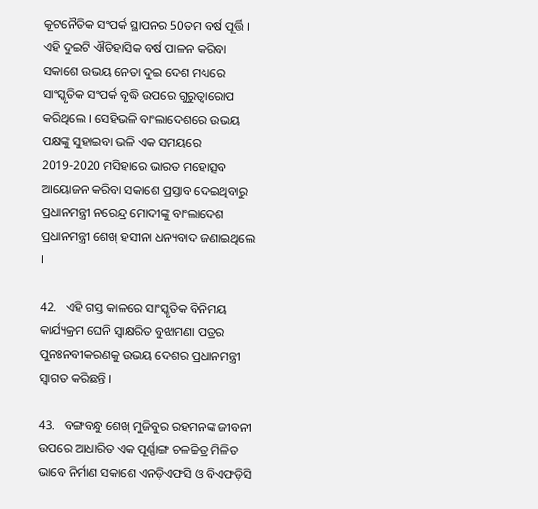କୂଟନୈତିକ ସଂପର୍କ ସ୍ଥାପନର 50ତମ ବର୍ଷ ପୂର୍ତ୍ତି ।  ଏହି ଦୁଇଟି ଐତିହାସିକ ବର୍ଷ ପାଳନ କରିବା ସକାଶେ ଉଭୟ ନେତା ଦୁଇ ଦେଶ ମଧ୍ୟରେ ସାଂସ୍କୃତିକ ସଂପର୍କ ବୃଦ୍ଧି ଉପରେ ଗୁରୁତ୍ୱାରୋପ କରିଥିଲେ । ସେହିଭଳି ବାଂଲାଦେଶରେ ଉଭୟ ପକ୍ଷଙ୍କୁ ସୁହାଇବା ଭଳି ଏକ ସମୟରେ 2019-2020 ମସିହାରେ ଭାରତ ମହୋତ୍ସବ ଆୟୋଜନ କରିବା ସକାଶେ ପ୍ରସ୍ତାବ ଦେଇଥିବାରୁ ପ୍ରଧାନମନ୍ତ୍ରୀ ନରେନ୍ଦ୍ର ମୋଦୀଙ୍କୁ ବାଂଲାଦେଶ ପ୍ରଧାନମନ୍ତ୍ରୀ ଶେଖ୍‌ ହସୀନା ଧନ୍ୟବାଦ ଜଣାଇଥିଲେ ।

42.   ଏହି ଗସ୍ତ କାଳରେ ସାଂସ୍କୃତିକ ବିନିମୟ କାର୍ଯ୍ୟକ୍ରମ ଘେନି ସ୍ୱାକ୍ଷରିତ ବୁଝାମଣା ପତ୍ରର ପୁନଃନବୀକରଣକୁ ଉଭୟ ଦେଶର ପ୍ରଧାନମନ୍ତ୍ରୀ ସ୍ୱାଗତ କରିଛନ୍ତି ।

43.   ବଙ୍ଗବନ୍ଧୁ ଶେଖ୍‌ ମୁଜିବୁର ରହମନଙ୍କ ଜୀବନୀ ଉପରେ ଆଧାରିତ ଏକ ପୂର୍ଣ୍ଣାଙ୍ଗ ଚଳଚ୍ଚିତ୍ର ମିଳିତ ଭାବେ ନିର୍ମାଣ ସକାଶେ ଏନଡ଼ିଏଫସି ଓ ବିଏଫଡ଼ିସି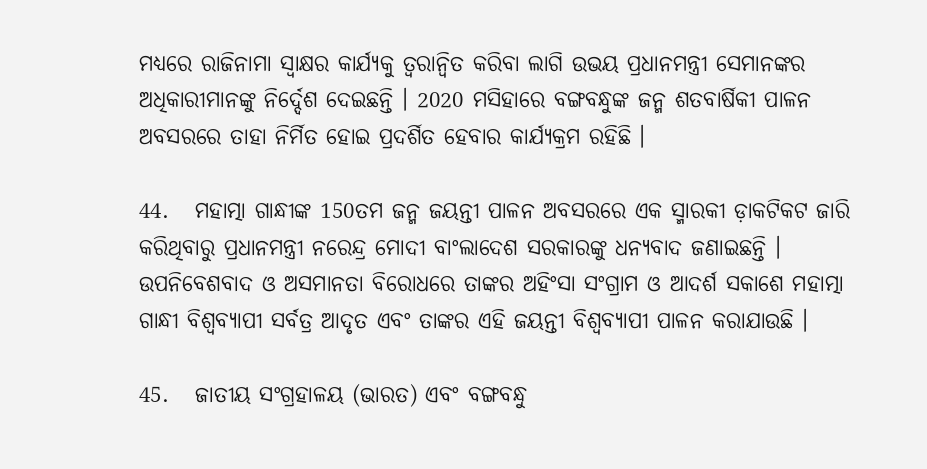ମଧ୍ୟରେ ରାଜିନାମା ସ୍ୱାକ୍ଷର କାର୍ଯ୍ୟକୁ ତ୍ୱରାନ୍ୱିତ କରିବା ଲାଗି ଉଭୟ ପ୍ରଧାନମନ୍ତ୍ରୀ ସେମାନଙ୍କର ଅଧିକାରୀମାନଙ୍କୁ ନିର୍ଦ୍ଦେଶ ଦେଇଛନ୍ତି । 2020 ମସିହାରେ ବଙ୍ଗବନ୍ଧୁଙ୍କ ଜନ୍ମ ଶତବାର୍ଷିକୀ ପାଳନ ଅବସରରେ ତାହା ନିର୍ମିତ ହୋଇ ପ୍ରଦର୍ଶିତ ହେବାର କାର୍ଯ୍ୟକ୍ରମ ରହିଛି ।

44.   ମହାତ୍ମା ଗାନ୍ଧୀଙ୍କ 150ତମ ଜନ୍ମ ଜୟନ୍ତୀ ପାଳନ ଅବସରରେ ଏକ ସ୍ମାରକୀ ଡ଼ାକଟିକଟ ଜାରି କରିଥିବାରୁ ପ୍ରଧାନମନ୍ତ୍ରୀ ନରେନ୍ଦ୍ର ମୋଦୀ ବାଂଲାଦେଶ ସରକାରଙ୍କୁ ଧନ୍ୟବାଦ ଜଣାଇଛନ୍ତି ।  ଉପନିବେଶବାଦ ଓ ଅସମାନତା ବିରୋଧରେ ତାଙ୍କର ଅହିଂସା ସଂଗ୍ରାମ ଓ ଆଦର୍ଶ ସକାଶେ ମହାତ୍ମା ଗାନ୍ଧୀ ବିଶ୍ୱବ୍ୟାପୀ ସର୍ବତ୍ର ଆଦୃତ ଏବଂ ତାଙ୍କର ଏହି ଜୟନ୍ତୀ ବିଶ୍ୱବ୍ୟାପୀ ପାଳନ କରାଯାଉଛି ।

45.   ଜାତୀୟ ସଂଗ୍ରହାଳୟ (ଭାରତ) ଏବଂ ବଙ୍ଗବନ୍ଧୁ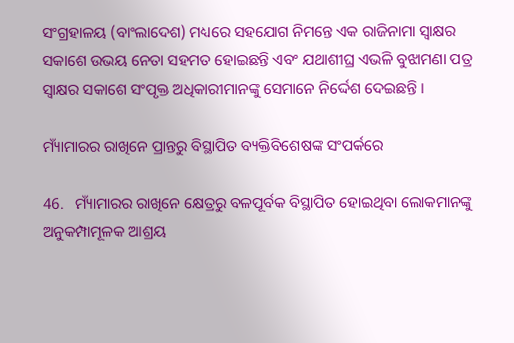ସଂଗ୍ରହାଳୟ (ବାଂଲାଦେଶ) ମଧ୍ୟରେ ସହଯୋଗ ନିମନ୍ତେ ଏକ ରାଜିନାମା ସ୍ୱାକ୍ଷର ସକାଶେ ଉଭୟ ନେତା ସହମତ ହୋଇଛନ୍ତି ଏବଂ ଯଥାଶୀଘ୍ର ଏଭଳି ବୁଝାମଣା ପତ୍ର ସ୍ୱାକ୍ଷର ସକାଶେ ସଂପୃକ୍ତ ଅଧିକାରୀମାନଙ୍କୁ ସେମାନେ ନିର୍ଦ୍ଦେଶ ଦେଇଛନ୍ତି ।

ମ୍ୟାଁମାରର ରାଖିନେ ପ୍ରାନ୍ତରୁ ବିସ୍ଥାପିତ ବ୍ୟକ୍ତିବିଶେଷଙ୍କ ସଂପର୍କରେ

46.   ମ୍ୟାଁମାରର ରାଖିନେ କ୍ଷେତ୍ରରୁ ବଳପୂର୍ବକ ବିସ୍ଥାପିତ ହୋଇଥିବା ଲୋକମାନଙ୍କୁ ଅନୁକମ୍ପାମୂଳକ ଆଶ୍ରୟ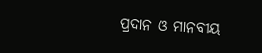ପ୍ରଦାନ ଓ ମାନବୀୟ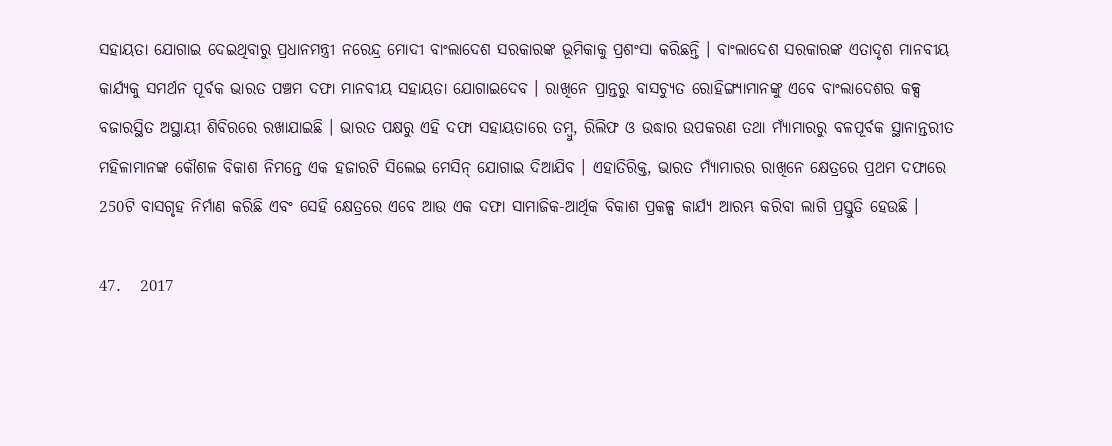ସହାୟତା ଯୋଗାଇ ଦେଇଥିବାରୁ ପ୍ରଧାନମନ୍ତ୍ରୀ ନରେନ୍ଦ୍ର ମୋଦୀ ବାଂଲାଦେଶ ସରକାରଙ୍କ ଭୂମିକାକୁ ପ୍ରଶଂସା କରିଛନ୍ତି । ବାଂଲାଦେଶ ସରକାରଙ୍କ ଏତାଦୃଶ ମାନବୀୟ କାର୍ଯ୍ୟକୁ ସମର୍ଥନ ପୂର୍ବକ ଭାରତ ପଞ୍ଚମ ଦଫା ମାନବୀୟ ସହାୟତା ଯୋଗାଇଦେବ । ରାଖିନେ ପ୍ରାନ୍ତରୁ ବାସଚ୍ୟୁତ ରୋହିଙ୍ଗ୍ୟାମାନଙ୍କୁ ଏବେ ବାଂଲାଦେଶର କକ୍ସ ବଜାରସ୍ଥିତ ଅସ୍ଥାୟୀ ଶିବିରରେ ରଖାଯାଇଛି । ଭାରତ ପକ୍ଷରୁ ଏହି ଦଫା ସହାୟତାରେ ତମ୍ବୁ, ରିଲିଫ ଓ ଉଦ୍ଧାର ଉପକରଣ ତଥା ମ୍ୟାଁମାରରୁ ବଳପୂର୍ବକ ସ୍ଥାନାନ୍ତରୀତ ମହିଳାମାନଙ୍କ କୌଶଳ ବିକାଶ ନିମନ୍ତେ ଏକ ହଜାରଟି ସିଲେଇ ମେସିନ୍‌ ଯୋଗାଇ ଦିଆଯିବ । ଏହାତିରିକ୍ତ, ଭାରତ ମ୍ୟାଁମାରର ରାଖିନେ କ୍ଷେତ୍ରରେ ପ୍ରଥମ ଦଫାରେ 250ଟି ବାସଗୃହ ନିର୍ମାଣ କରିଛି ଏବଂ ସେହି କ୍ଷେତ୍ରରେ ଏବେ ଆଉ ଏକ ଦଫା ସାମାଜିକ-ଆର୍ଥିକ ବିକାଶ ପ୍ରକଳ୍ପ କାର୍ଯ୍ୟ ଆରମ୍ଭ କରିବା ଲାଗି ପ୍ରସ୍ତୁତି ହେଉଛି ।

47.   2017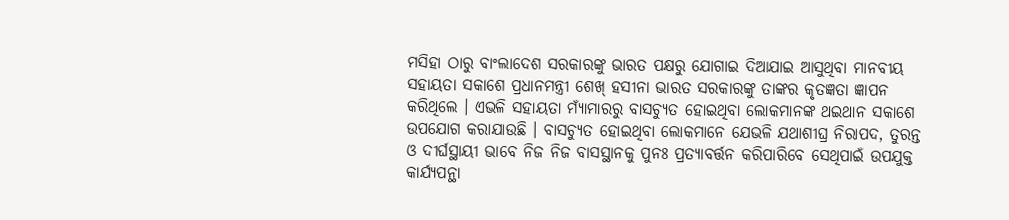ମସିହା ଠାରୁ ବାଂଲାଦେଶ ସରକାରଙ୍କୁ ଭାରତ ପକ୍ଷରୁ ଯୋଗାଇ ଦିଆଯାଇ ଆସୁଥିବା ମାନବୀୟ ସହାୟତା ସକାଶେ ପ୍ରଧାନମନ୍ତ୍ରୀ ଶେଖ୍‌ ହସୀନା ଭାରତ ସରକାରଙ୍କୁ ତାଙ୍କର କୃତଜ୍ଞତା ଜ୍ଞାପନ କରିଥିଲେ । ଏଭଳି ସହାୟତା ମ୍ୟାଁମାରରୁ ବାସଚ୍ୟୁତ ହୋଇଥିବା ଲୋକମାନଙ୍କ ଥଇଥାନ ସକାଶେ ଉପଯୋଗ କରାଯାଉଛି । ବାସଚ୍ୟୁତ ହୋଇଥିବା ଲୋକମାନେ ଯେଭଳି ଯଥାଶୀଘ୍ର ନିରାପଦ, ତୁରନ୍ତ ଓ ଦୀର୍ଘସ୍ଥାୟୀ ଭାବେ ନିଜ ନିଜ ବାସସ୍ଥାନକୁ ପୁନଃ ପ୍ରତ୍ୟାବର୍ତ୍ତନ କରିପାରିବେ ସେଥିପାଇଁ ଉପଯୁକ୍ତ କାର୍ଯ୍ୟପନ୍ଥା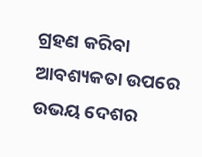ଗ୍ରହଣ କରିବା ଆବଶ୍ୟକତା ଉପରେ ଉଭୟ ଦେଶର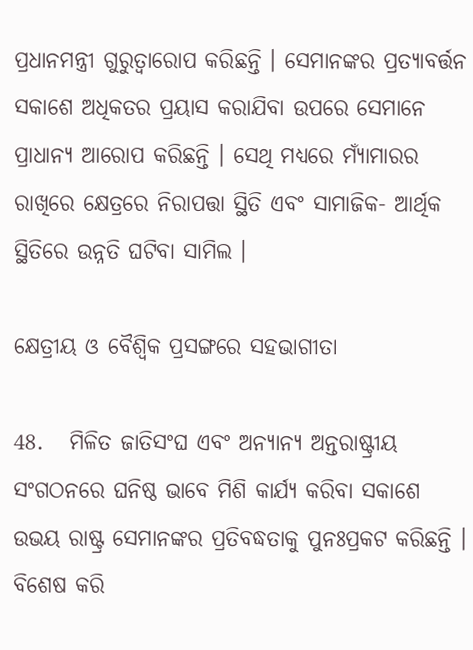ପ୍ରଧାନମନ୍ତ୍ରୀ ଗୁରୁତ୍ୱାରୋପ କରିଛନ୍ତି । ସେମାନଙ୍କର ପ୍ରତ୍ୟାବର୍ତ୍ତନ ସକାଶେ ଅଧିକତର ପ୍ରୟାସ କରାଯିବା ଉପରେ ସେମାନେ ପ୍ରାଧାନ୍ୟ ଆରୋପ କରିଛନ୍ତି । ସେଥି ମଧ୍ୟରେ ମ୍ୟାଁମାରର ରାଖିରେ କ୍ଷେତ୍ରରେ ନିରାପତ୍ତା ସ୍ଥିତି ଏବଂ ସାମାଜିକ- ଆର୍ଥିକ ସ୍ଥିତିରେ ଉନ୍ନତି ଘଟିବା ସାମିଲ ।

କ୍ଷେତ୍ରୀୟ ଓ ବୈଶ୍ୱିକ ପ୍ରସଙ୍ଗରେ ସହଭାଗୀତା

48.   ମିଳିତ ଜାତିସଂଘ ଏବଂ ଅନ୍ୟାନ୍ୟ ଅନ୍ତରାଷ୍ଟ୍ରୀୟ ସଂଗଠନରେ ଘନିଷ୍ଠ ଭାବେ ମିଶି କାର୍ଯ୍ୟ କରିବା ସକାଶେ ଉଭୟ ରାଷ୍ଟ୍ର ସେମାନଙ୍କର ପ୍ରତିବଦ୍ଧତାକୁ ପୁନଃପ୍ରକଟ କରିଛନ୍ତି । ବିଶେଷ କରି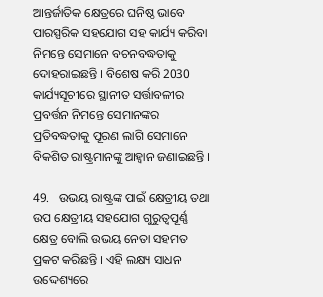ଆନ୍ତର୍ଜାତିକ କ୍ଷେତ୍ରରେ ଘନିଷ୍ଠ ଭାବେ ପାରସ୍ପରିକ ସହଯୋଗ ସହ କାର୍ଯ୍ୟ କରିବା ନିମନ୍ତେ ସେମାନେ ବଚନବଦ୍ଧତାକୁ ଦୋହରାଇଛନ୍ତି । ବିଶେଷ କରି 2030 କାର୍ଯ୍ୟସୂଚୀରେ ସ୍ଥାନୀତ ସର୍ତ୍ତାବଳୀର ପ୍ରବର୍ତ୍ତନ ନିମନ୍ତେ ସେମାନଙ୍କର ପ୍ରତିବଦ୍ଧତାକୁ ପୂରଣ ଲାଗି ସେମାନେ ବିକଶିତ ରାଷ୍ଟ୍ରମାନଙ୍କୁ ଆହ୍ୱାନ ଜଣାଇଛନ୍ତି ।

49.   ଉଭୟ ରାଷ୍ଟ୍ରଙ୍କ ପାଇଁ କ୍ଷେତ୍ରୀୟ ତଥା ଉପ କ୍ଷେତ୍ରୀୟ ସହଯୋଗ ଗୁରୁତ୍ୱପୂର୍ଣ୍ଣ କ୍ଷେତ୍ର ବୋଲି ଉଭୟ ନେତା ସହମତ ପ୍ରକଟ କରିଛନ୍ତି । ଏହି ଲକ୍ଷ୍ୟ ସାଧନ ଉଦ୍ଦେଶ୍ୟରେ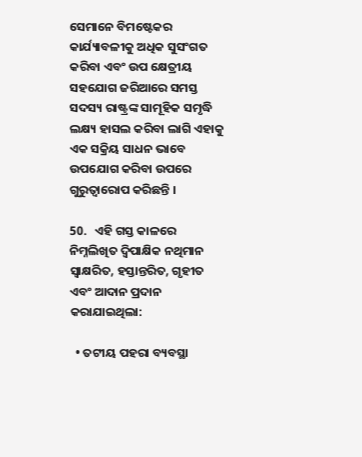ସେମାନେ ବିମଷ୍ଟେକର କାର୍ଯ୍ୟାବଳୀକୁ ଅଧିକ ସୁସଂଗତ କରିବା ଏବଂ ଉପ କ୍ଷେତ୍ରୀୟ ସହଯୋଗ ଜରିଆରେ ସମସ୍ତ ସଦସ୍ୟ ରାଷ୍ଟ୍ରଙ୍କ ସାମୂହିକ ସମୃଦ୍ଧି ଲକ୍ଷ୍ୟ ହାସଲ କରିବା ଲାଗି ଏହାକୁ ଏକ ସକ୍ରିୟ ସାଧନ ଭାବେ ଉପଯୋଗ କରିବା ଉପରେ ଗୁରୁତ୍ୱାରୋପ କରିଛନ୍ତି ।

50.   ଏହି ଗସ୍ତ କାଳରେ ନିମ୍ନଲିଖିତ ଦ୍ୱିପାକ୍ଷିକ ନଥିମାନ ସ୍ୱାକ୍ଷରିତ, ହସ୍ତାନ୍ତରିତ, ଗୃହୀତ ଏବଂ ଆଦାନ ପ୍ରଦାନ କରାଯାଇଥିଲା:

  • ତଟୀୟ ପହରା ବ୍ୟବସ୍ଥା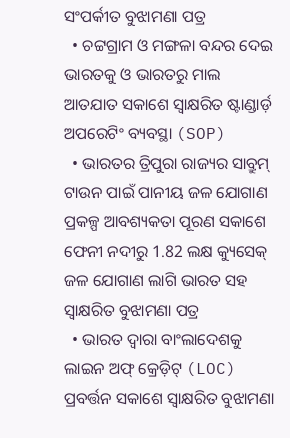ସଂପର୍କୀତ ବୁଝାମଣା ପତ୍ର
  • ଚଟ୍ଟଗ୍ରାମ ଓ ମଙ୍ଗଳା ବନ୍ଦର ଦେଇ ଭାରତକୁ ଓ ଭାରତରୁ ମାଲ ଆତଯାତ ସକାଶେ ସ୍ୱାକ୍ଷରିତ ଷ୍ଟାଣ୍ଡାର୍ଡ଼ ଅପରେଟିଂ ବ୍ୟବସ୍ଥା (SOP)
  • ଭାରତର ତ୍ରିପୁରା ରାଜ୍ୟର ସାବ୍ରୁମ୍‌ ଟାଉନ ପାଇଁ ପାନୀୟ ଜଳ ଯୋଗାଣ ପ୍ରକଳ୍ପ ଆବଶ୍ୟକତା ପୂରଣ ସକାଶେ ଫେନୀ ନଦୀରୁ 1.82 ଲକ୍ଷ କ୍ୟୁସେକ୍‌ ଜଳ ଯୋଗାଣ ଲାଗି ଭାରତ ସହ ସ୍ୱାକ୍ଷରିତ ବୁଝାମଣା ପତ୍ର
  • ଭାରତ ଦ୍ୱାରା ବାଂଲାଦେଶକୁ ଲାଇନ ଅଫ୍‌ କ୍ରେଡ଼ିଟ୍‌ (LOC) ପ୍ରବର୍ତ୍ତନ ସକାଶେ ସ୍ୱାକ୍ଷରିତ ବୁଝାମଣା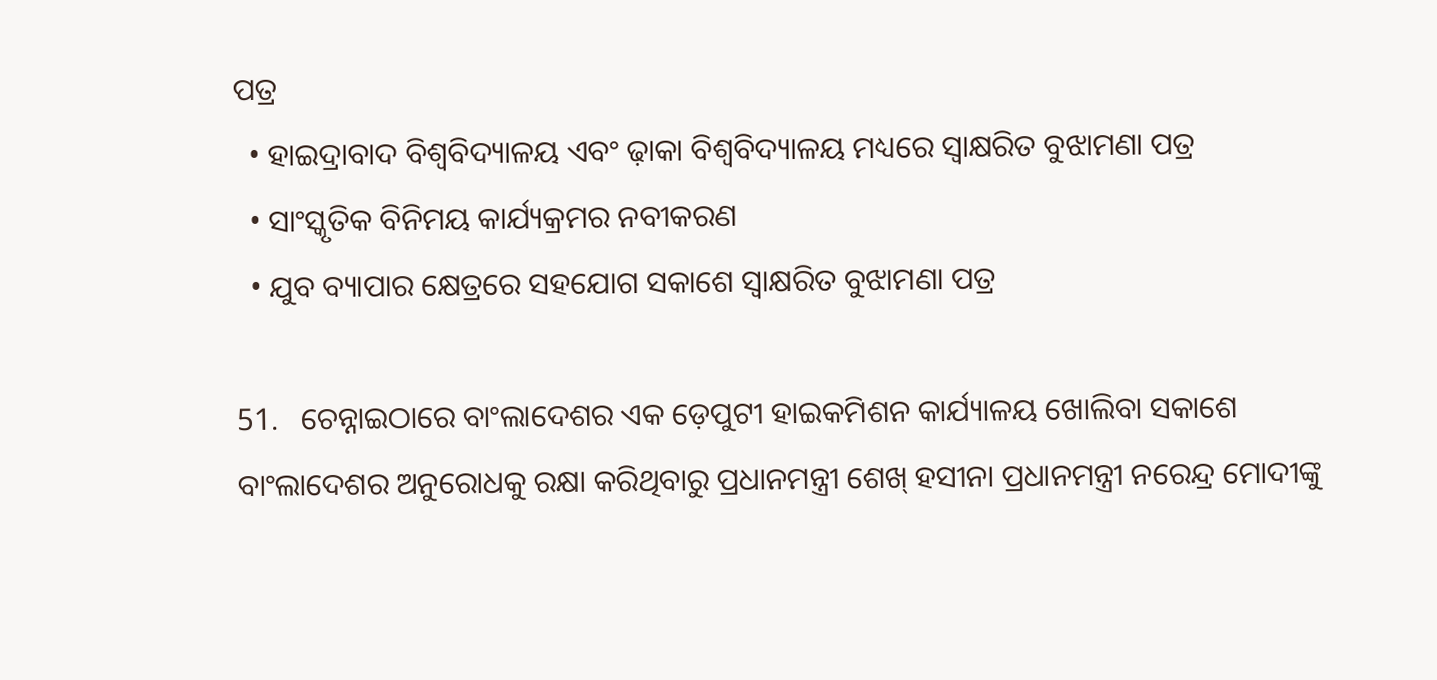ପତ୍ର
  • ହାଇଦ୍ରାବାଦ ବିଶ୍ୱବିଦ୍ୟାଳୟ ଏବଂ ଢ଼ାକା ବିଶ୍ୱବିଦ୍ୟାଳୟ ମଧ୍ୟରେ ସ୍ୱାକ୍ଷରିତ ବୁଝାମଣା ପତ୍ର
  • ସାଂସ୍କୃତିକ ବିନିମୟ କାର୍ଯ୍ୟକ୍ରମର ନବୀକରଣ
  • ଯୁବ ବ୍ୟାପାର କ୍ଷେତ୍ରରେ ସହଯୋଗ ସକାଶେ ସ୍ୱାକ୍ଷରିତ ବୁଝାମଣା ପତ୍ର

51.   ଚେନ୍ନାଇଠାରେ ବାଂଲାଦେଶର ଏକ ଡ଼େପୁଟୀ ହାଇକମିଶନ କାର୍ଯ୍ୟାଳୟ ଖୋଲିବା ସକାଶେ ବାଂଲାଦେଶର ଅନୁରୋଧକୁ ରକ୍ଷା କରିଥିବାରୁ ପ୍ରଧାନମନ୍ତ୍ରୀ ଶେଖ୍‌ ହସୀନା ପ୍ରଧାନମନ୍ତ୍ରୀ ନରେନ୍ଦ୍ର ମୋଦୀଙ୍କୁ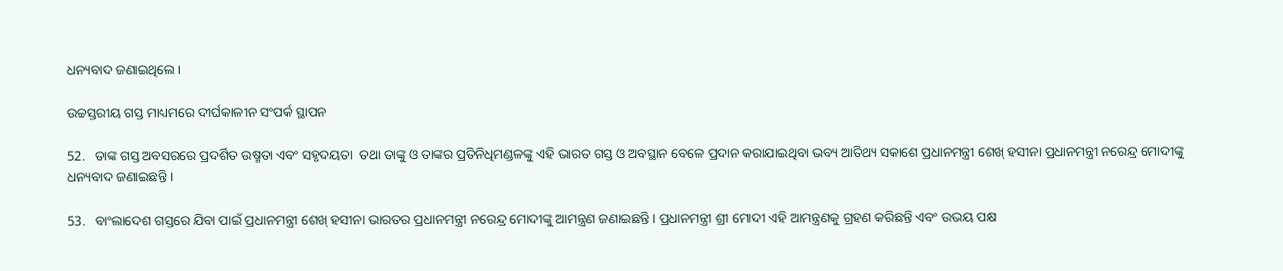ଧନ୍ୟବାଦ ଜଣାଇଥିଲେ ।

ଉଚ୍ଚସ୍ତରୀୟ ଗସ୍ତ ମାଧ୍ୟମରେ ଦୀର୍ଘକାଳୀନ ସଂପର୍କ ସ୍ଥାପନ

52.   ତାଙ୍କ ଗସ୍ତ ଅବସରରେ ପ୍ରଦର୍ଶିତ ଉଷ୍ମତା ଏବଂ ସହୃଦୟତା  ତଥା ତାଙ୍କୁ ଓ ତାଙ୍କର ପ୍ରତିନିଧିମଣ୍ଡଳଙ୍କୁ ଏହି ଭାରତ ଗସ୍ତ ଓ ଅବସ୍ଥାନ ବେଳେ ପ୍ରଦାନ କରାଯାଇଥିବା ଭବ୍ୟ ଆତିଥ୍ୟ ସକାଶେ ପ୍ରଧାନମନ୍ତ୍ରୀ ଶେଖ୍‌ ହସୀନା ପ୍ରଧାନମନ୍ତ୍ରୀ ନରେନ୍ଦ୍ର ମୋଦୀଙ୍କୁ ଧନ୍ୟବାଦ ଜଣାଇଛନ୍ତି ।

53.   ବାଂଲାଦେଶ ଗସ୍ତରେ ଯିବା ପାଇଁ ପ୍ରଧାନମନ୍ତ୍ରୀ ଶେଖ୍‌ ହସୀନା ଭାରତର ପ୍ରଧାନମନ୍ତ୍ରୀ ନରେନ୍ଦ୍ର ମୋଦୀଙ୍କୁ ଆମନ୍ତ୍ରଣ ଜଣାଇଛନ୍ତି । ପ୍ରଧାନମନ୍ତ୍ରୀ ଶ୍ରୀ ମୋଦୀ ଏହି ଆମନ୍ତ୍ରଣକୁ ଗ୍ରହଣ କରିଛନ୍ତି ଏବଂ ଉଭୟ ପକ୍ଷ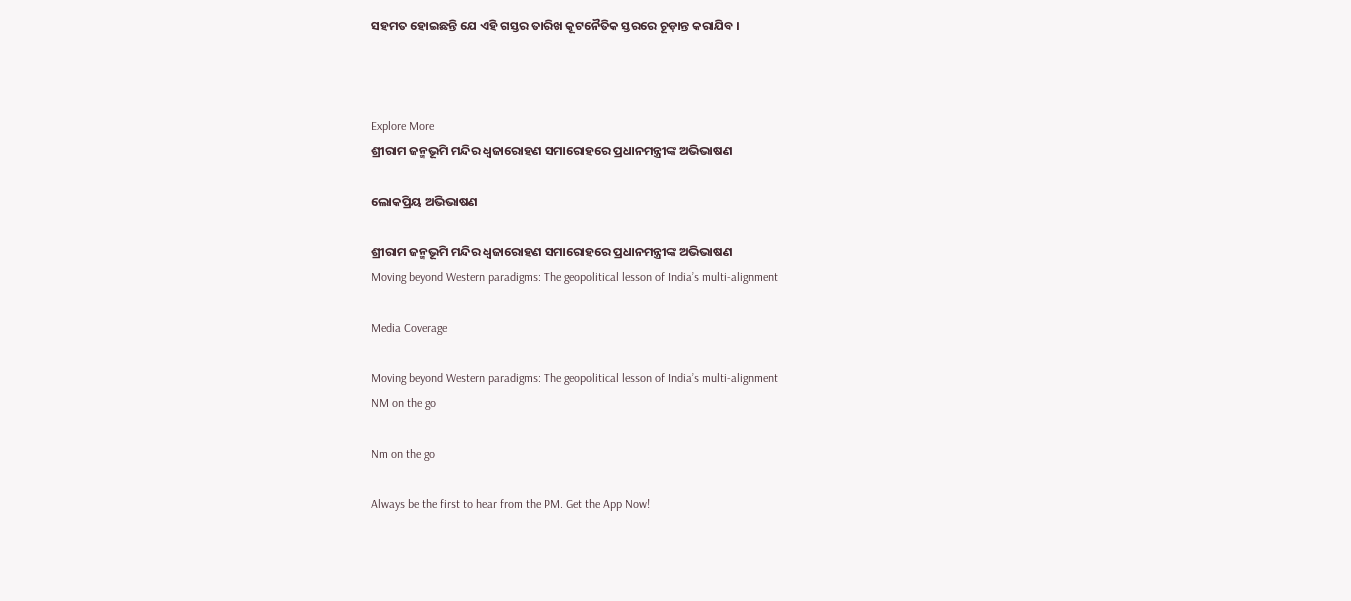ସହମତ ହୋଇଛନ୍ତି ଯେ ଏହି ଗସ୍ତର ତାରିଖ କୂଟନୈତିକ ସ୍ତରରେ ଚୂଡ଼ାନ୍ତ କରାଯିବ ।



Explore More
ଶ୍ରୀରାମ ଜନ୍ମଭୂମି ମନ୍ଦିର ଧ୍ଵଜାରୋହଣ ସମାରୋହରେ ପ୍ରଧାନମନ୍ତ୍ରୀଙ୍କ ଅଭିଭାଷଣ

ଲୋକପ୍ରିୟ ଅଭିଭାଷଣ

ଶ୍ରୀରାମ ଜନ୍ମଭୂମି ମନ୍ଦିର ଧ୍ଵଜାରୋହଣ ସମାରୋହରେ ପ୍ରଧାନମନ୍ତ୍ରୀଙ୍କ ଅଭିଭାଷଣ
Moving beyond Western paradigms: The geopolitical lesson of India’s multi-alignment

Media Coverage

Moving beyond Western paradigms: The geopolitical lesson of India’s multi-alignment
NM on the go

Nm on the go

Always be the first to hear from the PM. Get the App Now!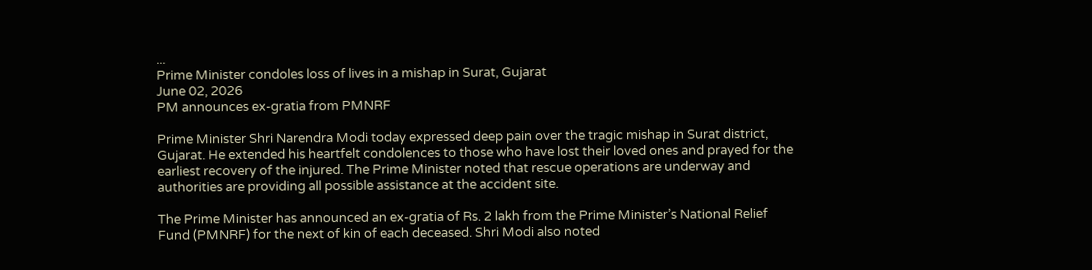...
Prime Minister condoles loss of lives in a mishap in Surat, Gujarat
June 02, 2026
PM announces ex-gratia from PMNRF

Prime Minister Shri Narendra Modi today expressed deep pain over the tragic mishap in Surat district, Gujarat. He extended his heartfelt condolences to those who have lost their loved ones and prayed for the earliest recovery of the injured. The Prime Minister noted that rescue operations are underway and authorities are providing all possible assistance at the accident site.

The Prime Minister has announced an ex-gratia of Rs. 2 lakh from the Prime Minister’s National Relief Fund (PMNRF) for the next of kin of each deceased. Shri Modi also noted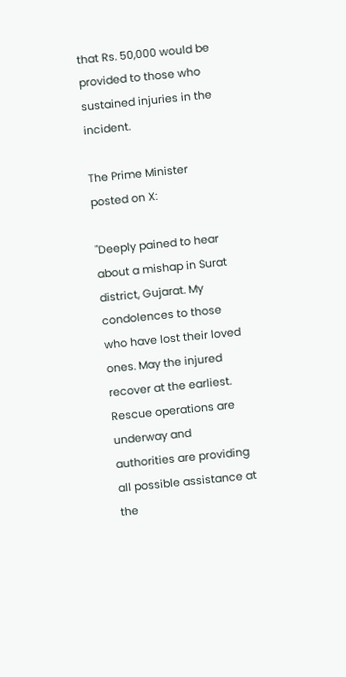that Rs. 50,000 would be provided to those who sustained injuries in the incident.

The Prime Minister posted on X:

"Deeply pained to hear about a mishap in Surat district, Gujarat. My condolences to those who have lost their loved ones. May the injured recover at the earliest. Rescue operations are underway and authorities are providing all possible assistance at the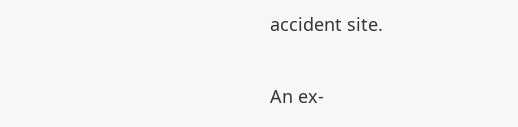accident site.

An ex-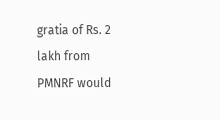gratia of Rs. 2 lakh from PMNRF would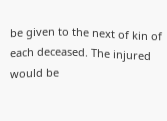be given to the next of kin of each deceased. The injured would be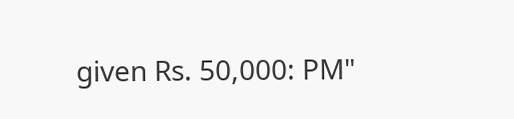given Rs. 50,000: PM"